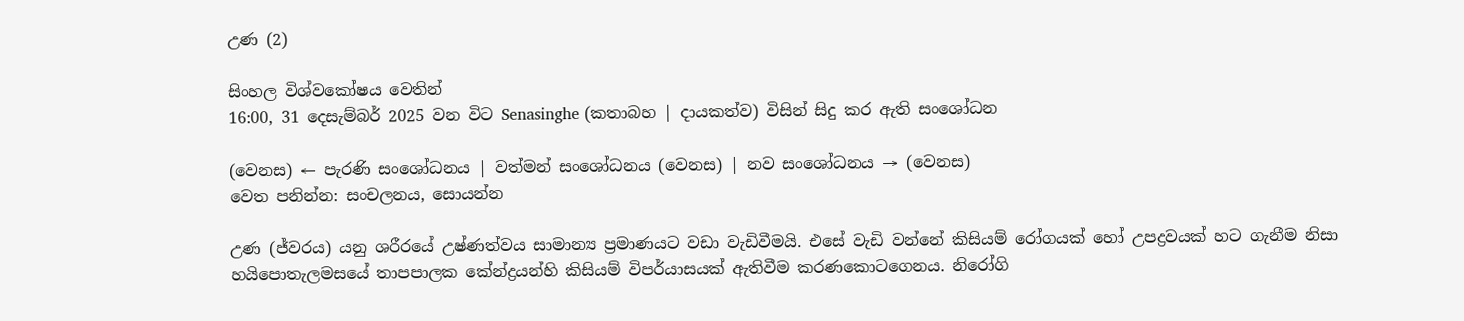උණ (2)

සිංහල විශ්වකෝෂය වෙතින්
16:00, 31 දෙසැම්බර් 2025 වන විට Senasinghe (කතාබහ | දායකත්ව) විසින් සිදු කර ඇති සංශෝධන

(වෙනස) ← පැරණි සංශෝධනය | වත්මන් සංශෝධනය (වෙනස) | නව සංශෝධනය → (වෙනස)
වෙත පනින්න: සංචලනය, සොයන්න

උණ (ජ්වරය) යනු ශරීරයේ උෂ්ණත්වය සාමාන්‍ය ප්‍රමාණයට වඩා වැඩිවීමයි. එසේ වැඩි වන්නේ කිසියම් රෝගයක් හෝ උපද්‍රවයක් හට ගැනීම නිසා හයිපොතැලමසයේ තාපපාලක කේන්ද්‍රයන්හි කිසියම් විපර්යාසයක් ඇතිවීම කරණකොටගෙනය. නිරෝගි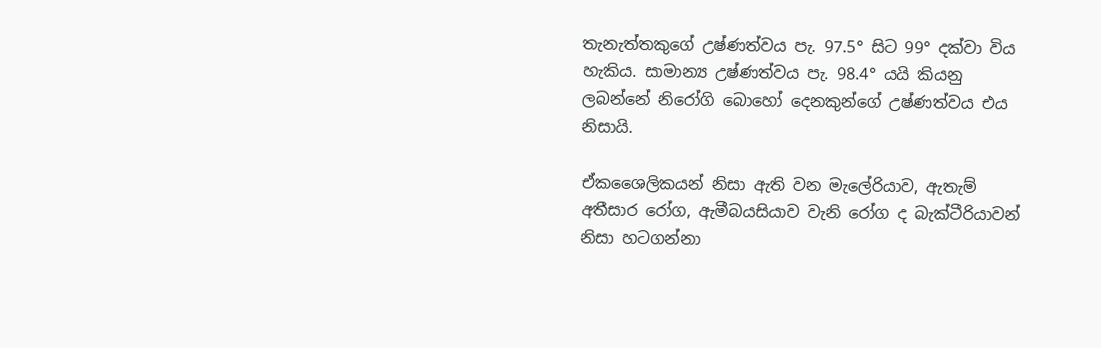තැනැත්තකුගේ උෂ්ණත්වය පැ. 97.5° සිට 99° දක්වා විය හැකිය. සාමාන්‍ය උෂ්ණත්වය පැ. 98.4° යයි කියනු ලබන්නේ නිරෝගි බොහෝ දෙනකුන්ගේ උෂ්ණත්වය එය නිසායි.

ඒකශෛලිකයන් නිසා ඇති වන මැලේරියාව, ඇතැම් අතීසාර රෝග, ඇමීබයසියාව වැනි රෝග ද බැක්ටීරියාවන් නිසා හටගන්නා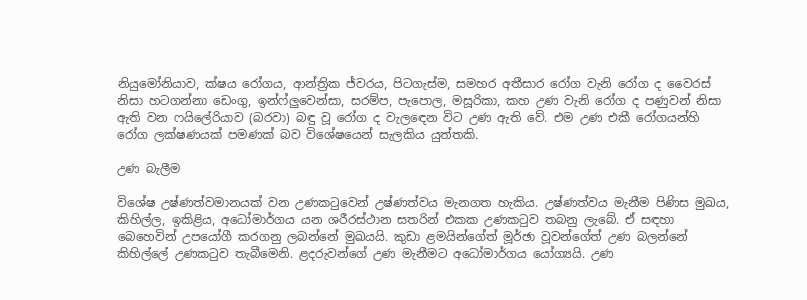නියුමෝනියාව, ක්ෂය රෝගය, ආන්ත්‍රික ජ්වරය, පිටගැස්ම, සමහර අතීසාර රෝග වැනි රෝග ද වෛරස් නිසා හටගන්නා ඩෙංගු, ඉන්ෆ්ලුවෙන්සා, සරම්ප, පැපොල, මසූරිකා, කහ උණ වැනි රෝග ද පණුවන් නිසා ඇති වන ෆයිලේරියාව (බරවා) බඳු වූ රෝග ද වැලඳෙන විට උණ ඇති වේ. එම උණ එකී රෝගයන්හි රෝග ලක්ෂණයක් පමණක් බව විශේෂයෙන් සැලකිය යුත්තකි.

උණ බැලීම

විශේෂ උෂ්ණත්වමානයක් වන උණකටුවෙන් උෂ්ණත්වය මැනගත හැකිය. උෂ්ණත්වය මැනීම පිණිස මුඛය, කිහිල්ල, ඉකිළිය, අධෝමාර්ගය යන ශරීරස්ථාන සතරින් එකක උණකටුව තබනු ලැබේ. ඒ සඳහා බෙහෙවින් උපයෝගී කරගනු ලබන්නේ මුඛයයි. කුඩා ළමයින්ගේත් මූර්ඡා වූවන්ගේත් උණ බලන්නේ කිහිල්ලේ උණකටුව තැබීමෙනි. ළදරුවන්ගේ උණ මැනීමට අධෝමාර්ගය යෝග්‍යයි. උණ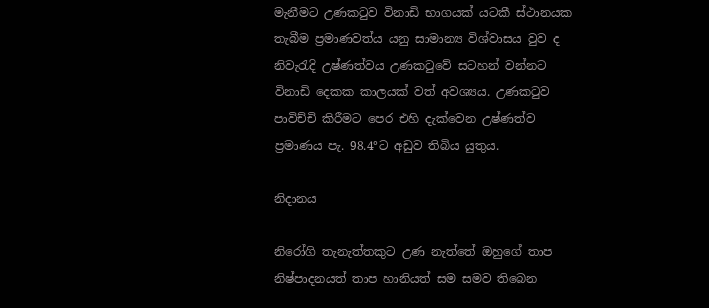මැනීමට උණකටුව විනාඩි භාගයක් යටකී ස්ථානයක තැබීම ප්‍රමාණවත්ය යනු සාමාන්‍ය විශ්වාසය වුව ද නිවැරැදි උෂ්ණත්වය උණකටුවේ සටහන් වන්නට විනාඩි දෙකක කාලයක් වත් අවශ්‍යය. උණකටුව පාවිච්චි කිරීමට පෙර එහි දැක්වෙන උෂ්ණත්ව ප්‍රමාණය පැ. 98.4°ට අඩුව තිබිය යුතුය.

නිදානය

නිරෝගි තැනැත්තකුට උණ නැත්තේ ඔහුගේ තාප නිෂ්පාදනයත් තාප හානියත් සම සමව තිබෙන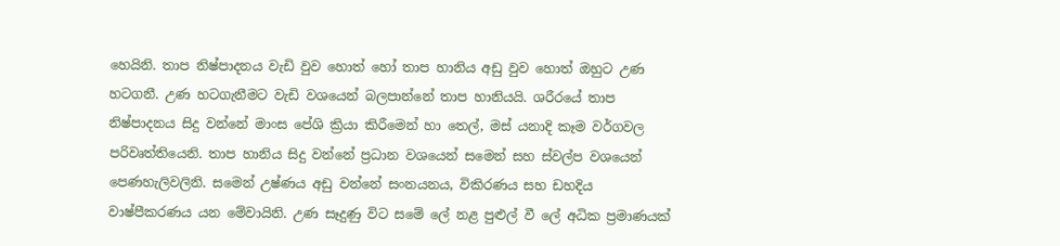හෙයිනි. තාප නිෂ්පාදනය වැඩි වුව හොත් හෝ තාප හානිය අඩු වුව හොත් ඔහුට උණ හටගනී. උණ හටගැනීමට වැඩි වශයෙන් බලපාන්නේ තාප හානියයි. ශරීරයේ තාප නිෂ්පාදනය සිදු වන්නේ මාංස පේශි ක්‍රියා කිරීමෙන් හා තෙල්, මස් යනාදි කෑම වර්ගවල පරිවෘත්තියෙනි. තාප හානිය සිදු වන්නේ ප්‍රධාන වශයෙන් සමෙන් සහ ස්වල්ප වශයෙන් පෙණහැලිවලිනි. සමෙන් උෂ්ණය අඩු වන්නේ සංනයනය, විකිරණය සහ ඩහදිය වාෂ්පීකරණය යන මේවායිනි. උණ සෑදුණු විට සමේ ලේ නළ පුළුල් වී ලේ අධික ප්‍රමාණයක්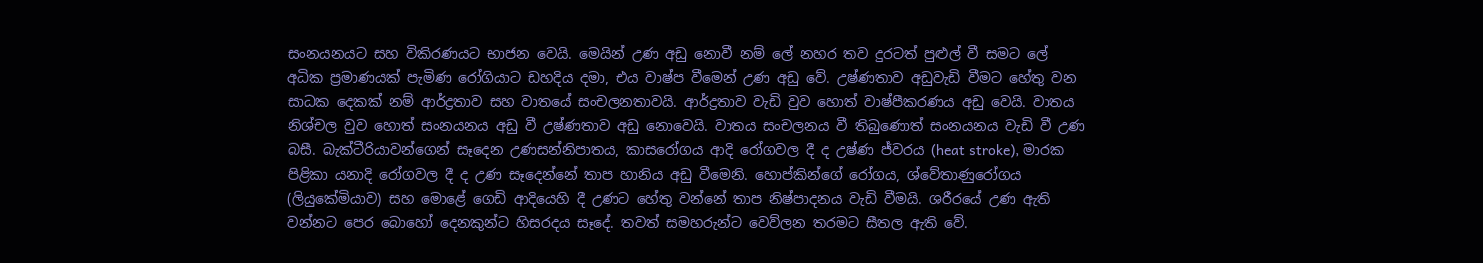සංනයනයට සහ විකිරණයට භාජන වෙයි. මෙයින් උණ අඩු නොවී නම් ලේ නහර තව දුරටත් පුළුල් වී සමට ලේ අධික ප්‍රමාණයක් පැමිණ රෝගියාට ඩහදිය දමා, එය වාෂ්ප වීමෙන් උණ අඩු වේ. උෂ්ණතාව අඩුවැඩි වීමට හේතු වන සාධක දෙකක් නම් ආර්ද්‍රතාව සහ වාතයේ සංචලනතාවයි. ආර්ද්‍රතාව වැඩි වුව හොත් වාෂ්පීකරණය අඩු වෙයි. වාතය නිශ්චල වුව හොත් සංනයනය අඩු වී උෂ්ණතාව අඩු නොවෙයි. වාතය සංචලනය වී තිබුණොත් සංනයනය වැඩි වී උණ බසී. බැක්ටීරියාවන්ගෙන් සෑදෙන උණසන්නිපාතය, කාසරෝගය ආදි රෝගවල දී ද උෂ්ණ ජ්වරය (heat stroke), මාරක පිළිකා යනාදි රෝගවල දී ද උණ සෑදෙන්නේ තාප හානිය අඩු වීමෙනි. හොප්කින්ගේ රෝගය, ශ්වේතාණුරෝගය (ලියුකේමියාව) සහ මොළේ ගෙඩි ආදියෙහි දී උණට හේතු වන්නේ තාප නිෂ්පාදනය වැඩි වීමයි. ශරීරයේ උණ ඇති වන්නට පෙර බොහෝ දෙනකුන්ට හිසරදය සෑදේ. තවත් සමහරුන්ට වෙව්ලන තරමට සීතල ඇති වේ.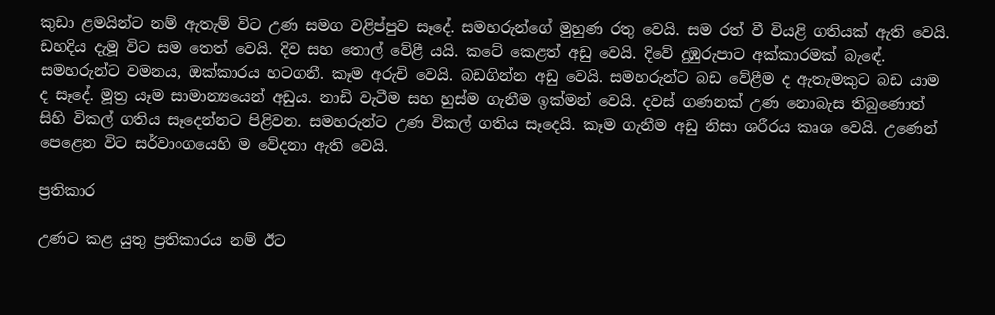කුඩා ළමයින්ට නම් ඇතැම් විට උණ සමග වළිප්පුව සෑදේ. සමහරුන්ගේ මුහුණ රතු වෙයි. සම රත් වී වියළි ගතියක් ඇති වෙයි. ඩහදිය දැමූ විට සම තෙත් වෙයි. දිව සහ තොල් වේළී යයි. කටේ කෙළත් අඩු වෙයි. දිවේ දුඹුරුපාට අක්කාරමක් බැඳේ. සමහරුන්ට වමනය, ඔක්කාරය හටගනී. කෑම අරුචි වෙයි. බඩගින්න අඩු වෙයි. සමහරුන්ට බඩ වේළීම ද ඇතැමකුට බඩ යාම ද සෑදේ. මූත්‍ර යෑම සාමාන්‍යයෙන් අඩුය. නාඩි වැටීම සහ හුස්ම ගැනීම ඉක්මන් වෙයි. දවස් ගණනක් උණ නොබැස තිබුණොත් සිහි විකල් ගතිය සෑදෙන්නට පිළිවන. සමහරුන්ට උණ විකල් ගතිය සෑදෙයි. කෑම ගැනීම අඩු නිසා ශරීරය කෘශ වෙයි. උණෙන් පෙළෙන විට සර්වාංගයෙහි ම වේදනා ඇති වෙයි.

ප්‍රතිකාර

උණට කළ යුතු ප්‍රතිකාරය නම් ඊට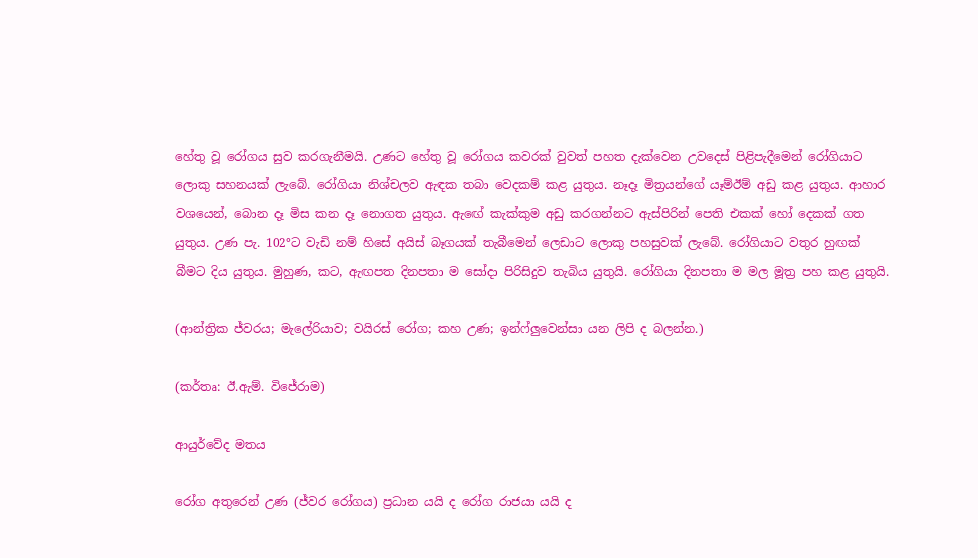හේතු වූ රෝගය සුව කරගැනීමයි. උණට හේතු වූ රෝගය කවරක් වුවත් පහත දැක්වෙන උවදෙස් පිළිපැදීමෙන් රෝගියාට ලොකු සහනයක් ලැබේ. රෝගියා නිශ්චලව ඇඳක තබා වෙදකම් කළ යුතුය. නෑදෑ මිත්‍රයන්ගේ යෑම්ඊම් අඩු කළ යුතුය. ආහාර වශයෙන්, බොන දෑ මිස කන දෑ නොගත යුතුය. ඇඟේ කැක්කුම අඩු කරගන්නට ඇස්පිරින් පෙති එකක් හෝ දෙකක් ගත යුතුය. උණ පැ. 102°ට වැඩි නම් හිසේ අයිස් බෑගයක් තැබීමෙන් ලෙඩාට ලොකු පහසුවක් ලැබේ. රෝගියාට වතුර හුඟක් බීමට දිය යුතුය. මුහුණ, කට, ඇඟපත දිනපතා ම සෝදා පිරිසිදුව තැබිය යුතුයි. රෝගියා දිනපතා ම මල මූත්‍ර පහ කළ යුතුයි.

(ආන්ත්‍රික ජ්වරය; මැලේරියාව; වයිරස් රෝග; කහ උණ; ඉන්ෆ්ලුවෙන්සා යන ලිපි ද බලන්න.)

(කර්තෘ: ඊ.ඇම්. විජේරාම)

ආයුර්වේද මතය

රෝග අතුරෙන් උණ (ජ්වර රෝගය) ප්‍රධාන යයි ද රෝග රාජයා යයි ද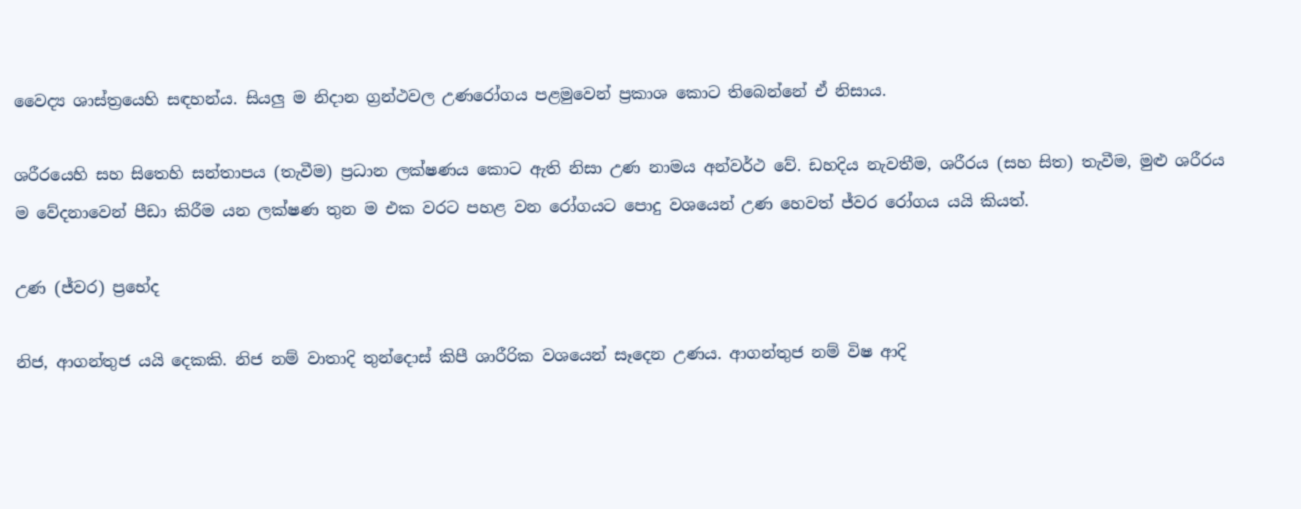වෛද්‍ය ශාස්ත්‍රයෙහි සඳහන්ය. සියලු ම නිදාන ග්‍රන්ථවල උණරෝගය පළමුවෙන් ප්‍රකාශ කොට තිබෙන්නේ ඒ නිසාය.

ශරීරයෙහි සහ සිතෙහි සන්තාපය (තැවීම) ප්‍රධාන ලක්ෂණය කොට ඇති නිසා උණ නාමය අන්වර්ථ වේ. ඩහදිය නැවතීම, ශරීරය (සහ සිත) තැවීම, මුළු ශරීරය ම වේදනාවෙන් පීඩා කිරීම යන ලක්ෂණ තුන ම එක වරට පහළ වන රෝගයට පොදු වශයෙන් උණ හෙවත් ජ්වර රෝගය යයි කියත්.

උණ (ජ්වර) ප්‍රභේද

නිජ, ආගන්තුජ යයි දෙකකි. නිජ නම් වාතාදි තුන්දොස් කිපී ශාරීරික වශයෙන් සෑදෙන උණය. ආගන්තුජ නම් විෂ ආදි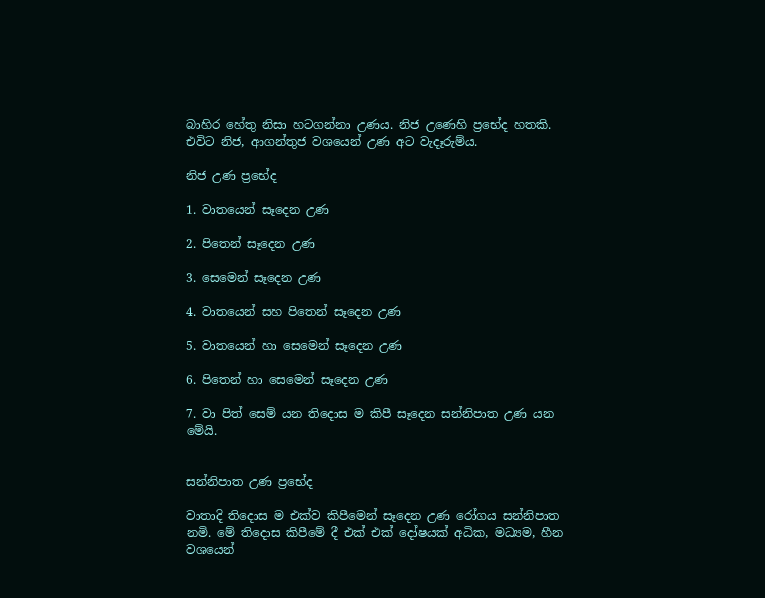බාහිර හේතු නිසා හටගන්නා උණය. නිජ උණෙහි ප්‍රභේද හතකි. එවිට නිජ, ආගන්තුජ වශයෙන් උණ අට වැදෑරුම්ය.

නිජ උණ ප්‍රභේද

1. වාතයෙන් සෑදෙන උණ

2. පිතෙන් සෑදෙන උණ

3. සෙමෙන් සෑදෙන උණ

4. වාතයෙන් සහ පිතෙන් සෑදෙන උණ

5. වාතයෙන් හා සෙමෙන් සෑදෙන උණ

6. පිතෙන් හා සෙමෙන් සෑදෙන උණ

7. වා පිත් සෙම් යන තිදොස ම කිපී සෑදෙන සන්නිපාත උණ යන මේයි.


සන්නිපාත උණ ප්‍රභේද

වාතාදි තිදොස ම එක්ව කිපීමෙන් සෑදෙන උණ රෝගය සන්නිපාත නමි. මේ තිදොස කිපීමේ දී එක් එක් දෝෂයක් අධික, මධ්‍යම, හීන වශයෙන්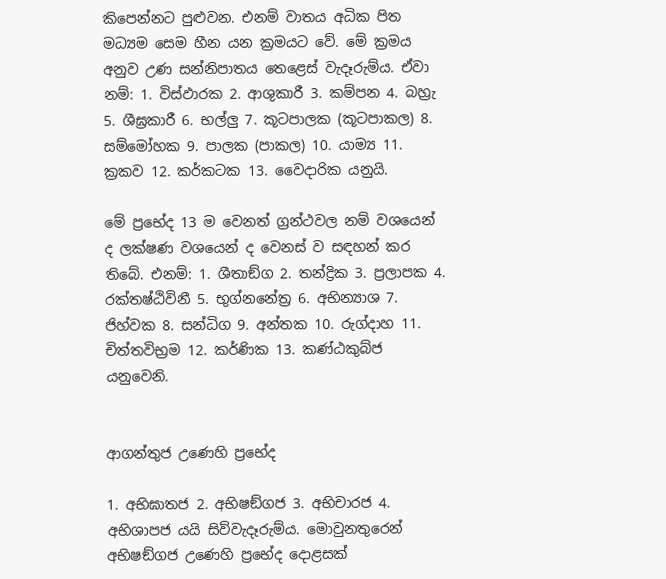කිපෙන්නට පුළුවන. එනම් වාතය අධික පිත මධ්‍යම සෙම හීන යන ක්‍රමයට වේ. මේ ක්‍රමය අනුව උණ සන්නිපාතය තෙළෙස් වැදෑරුම්ය. ඒවා නම්: 1. විස්ඵාරක 2. ආශුකාරී 3. කම්පන 4. බහ්‍රැ 5. ශීඝ්‍රකාරී 6. භල්ලු 7. කූටපාලක (කූටපාකල) 8. සම්මෝහක 9. පාලක (පාකල) 10. යාම්‍ය 11. ක්‍රකව 12. කර්කටක 13. වෛදාරික යනුයි.

මේ ප්‍රභේද 13 ම වෙනත් ග්‍රන්ථවල නම් වශයෙන් ද ලක්ෂණ වශයෙන් ද වෙනස් ව සඳහන් කර තිබේ. එනම්: 1. ශීතාඞ්ග 2. තන්ද්‍රික 3. ප්‍රලාපක 4. රක්තෂ්ඨිවිනී 5. භුග්නනේත්‍ර 6. අභින්‍යාශ 7. ජිහ්වක 8. සන්ධිග 9. අන්තක 10. රුග්දාහ 11. චිත්තවිභ්‍රම 12. කර්ණික 13. කණ්ඨකුබ්ජ යනුවෙනි.


ආගන්තුජ උණෙහි ප්‍රභේද

1. අභිඝාතජ 2. අභිෂඞ්ගජ 3. අභිචාරජ 4. අභිශාපජ යයි සිව්වැදෑරුම්ය. මොවුනතුරෙන් අභිෂඞ්ගජ උණෙහි ප්‍රභේද දොළසක්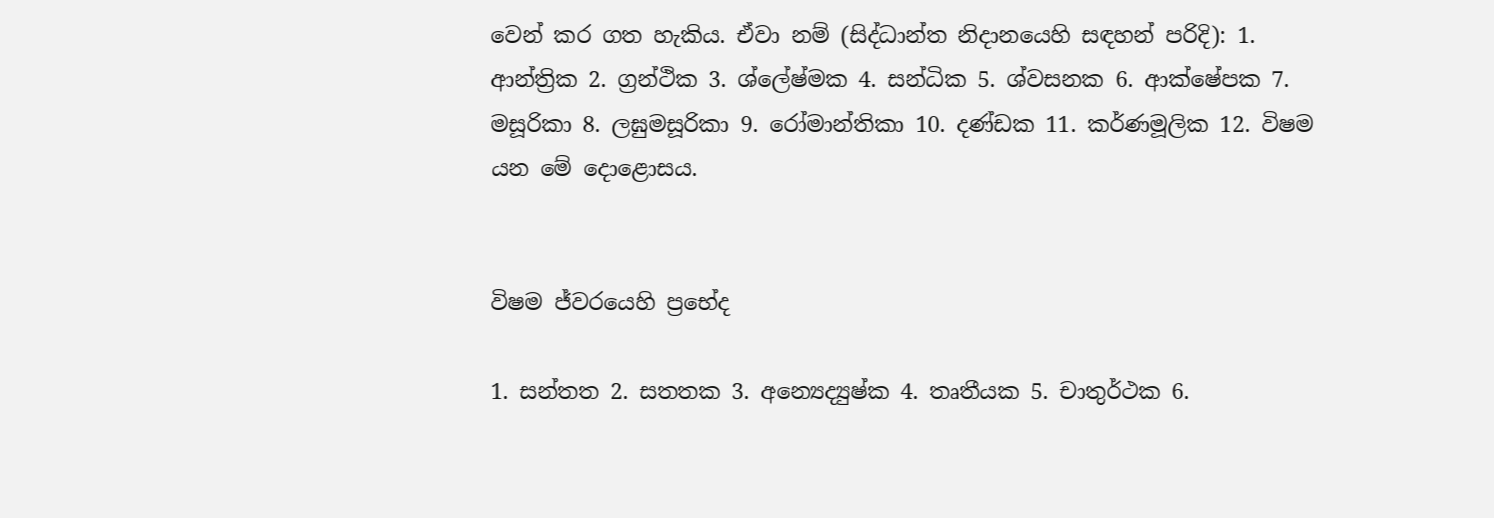වෙන් කර ගත හැකිය. ඒවා නම් (සිද්ධාන්ත නිදානයෙහි සඳහන් පරිදි): 1. ආන්ත්‍රික 2. ග්‍රන්ථික 3. ශ්ලේෂ්මක 4. සන්ධික 5. ශ්වසනක 6. ආක්ෂේපක 7. මසූරිකා 8. ලඝුමසූරිකා 9. රෝමාන්තිකා 10. දණ්ඩක 11. කර්ණමූලික 12. විෂම යන මේ දොළොසය.


විෂම ජ්වරයෙහි ප්‍රභේද

1. සන්තත 2. සතතක 3. අන්‍යෙද්‍යුෂ්ක 4. තෘතීයක 5. චාතුර්ථක 6.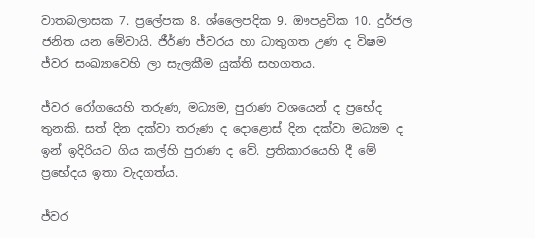වාතබලාසක 7. ප්‍රලේපක 8. ශ්ලෛපදික 9. ඖපද්‍රවික 10. දුර්ජල ජනිත යන මේවායි. ජීර්ණ ජ්වරය හා ධාතුගත උණ ද විෂම ජ්වර සංඛ්‍යාවෙහි ලා සැලකීම යුක්ති සහගතය.

ජ්වර රෝගයෙහි තරුණ, මධ්‍යම, පුරාණ වශයෙන් ද ප්‍රභේද තුනකි. සත් දින දක්වා තරුණ ද දොළොස් දින දක්වා මධ්‍යම ද ඉන් ඉදිරියට ගිය කල්හි පුරාණ ද වේ. ප්‍රතිකාරයෙහි දී මේ ප්‍රභේදය ඉතා වැදගත්ය.

ජ්වර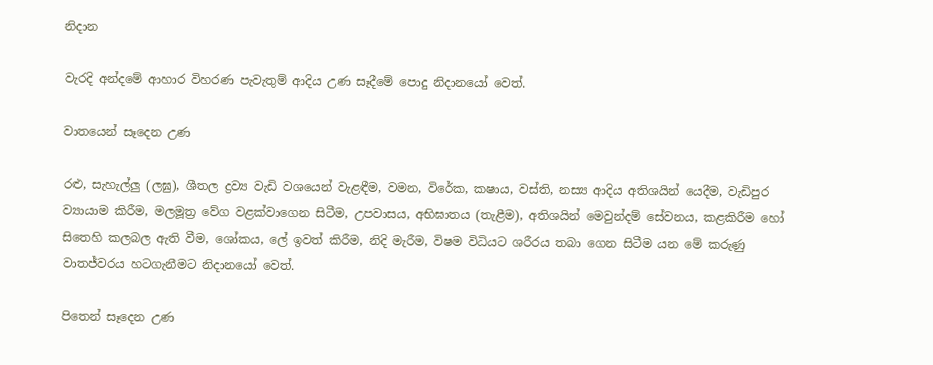නිදාන

වැරදි අන්දමේ ආහාර විහරණ පැවැතුම් ආදිය උණ සෑදීමේ පොදු නිදානයෝ වෙත්.

වාතයෙන් සෑදෙන උණ

රළු, සැහැල්ලු (ලඝු), ශීතල ද්‍රව්‍ය වැඩි වශයෙන් වැළඳීම, වමන, විරේක, කෂාය, වස්ති, නස්‍ය ආදිය අතිශයින් යෙදීම, වැඩිපුර ව්‍යායාම කිරීම, මලමූත්‍ර වේග වළක්වාගෙන සිටීම, උපවාසය, අභිඝාතය (තැළීම), අතිශයින් මෙවුන්දම් සේවනය, කළකිරීම හෝ සිතෙහි කලබල ඇති වීම, ශෝකය, ලේ ඉවත් කිරීම, නිදි මැරීම, විෂම විධියට ශරීරය තබා ගෙන සිටීම යන මේ කරුණු වාතජ්වරය හටගැනීමට නිදානයෝ වෙත්.

පිතෙන් සෑදෙන උණ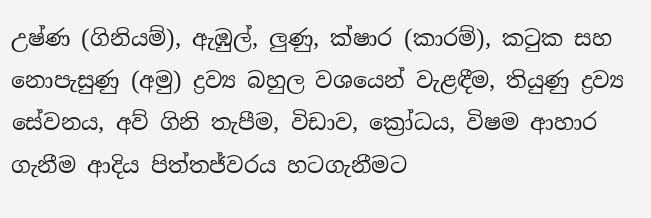උෂ්ණ (ගිනියම්), ඇඹුල්, ලුණු, ක්ෂාර (කාරම්), කටුක සහ නොපැසුණු (අමු) ද්‍රව්‍ය බහුල වශයෙන් වැළඳීම, තියුණු ද්‍රව්‍ය සේවනය, අව් ගිනි තැපීම, විඩාව, ක්‍රෝධය, විෂම ආහාර ගැනීම ආදිය පිත්තජ්වරය හටගැනීමට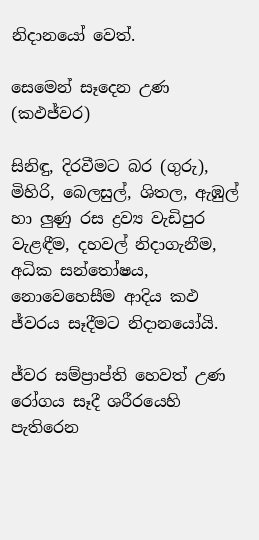නිදානයෝ වෙත්.

සෙමෙන් සෑදෙන උණ (කඵජ්වර)

සිනිඳු, දිරවීමට බර (ගුරු), මිහිරි, බෙලසුල්, ශිතල, ඇඹුල් හා ලුණු රස ද්‍රව්‍ය වැඩිපුර වැළඳීම, දහවල් නිදාගැනීම, අධික සන්තෝෂය, නොවෙහෙසීම ආදිය කඵ ජ්වරය සෑදීමට නිදානයෝයි.

ජ්වර සම්ප්‍රාප්ති හෙවත් උණ රෝගය සෑදී ශරීරයෙහි පැතිරෙන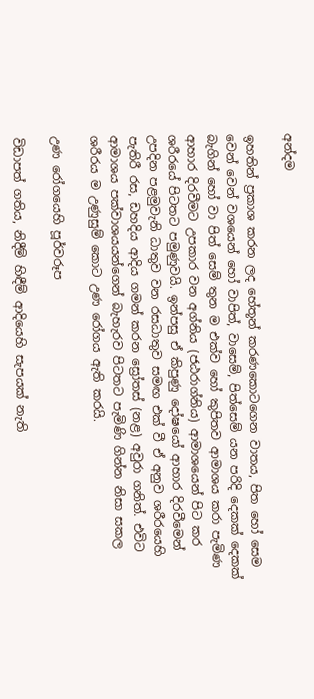අන්දම

ඉහතින් ප්‍රකාශ කරන ලද හේතූන් කරණකොටගෙන වාතය, පිත හෝ සෙම වෙන් වෙන් වශයෙන් හෝ වාපිත්, වාසෙම්, පිත්සෙම් යන පරිදි දෙකක් දෙකක් බැගින් හෝ වා පිත් සෙම් තුන ම එක්ව හෝ කුපිතව ආමාශය කරා පැමිණ ආහාර දිරවීමට උපකාර වන අග්නිය (ජඨරාග්නිය) ආමාශයෙන් පිට කර ශරීරයේ පිටතට පමුණුවයි. ඉන්පසු ඒ කිපුණු දෝෂයෝ ආහාර දිරවීමෙන් උපදින පළමුවැනි ධාතුව වන රසධාතුව සමඟ එක් වී ඒ අනුව ශරීරයෙහි පැතිරී රස, ඩහදිය ආදිය ගමන් කරන ස්‍රෝතස් (නළ) අවුරා ගනිත්. එවිට ආමාශය පක්වාශයයන්ගෙන් බැහැරව පිටතට පැමිණි ගින්න නිසා සකල ශරීරය ම උණුසුම් කොට උණ රෝගය ඇති කරයි.

උණ රෝගයෙහි පූර්වරූප

විඩාපත් ගතිය, නිදීම් හිඳීම් ආදියෙහි සැපයක් නැති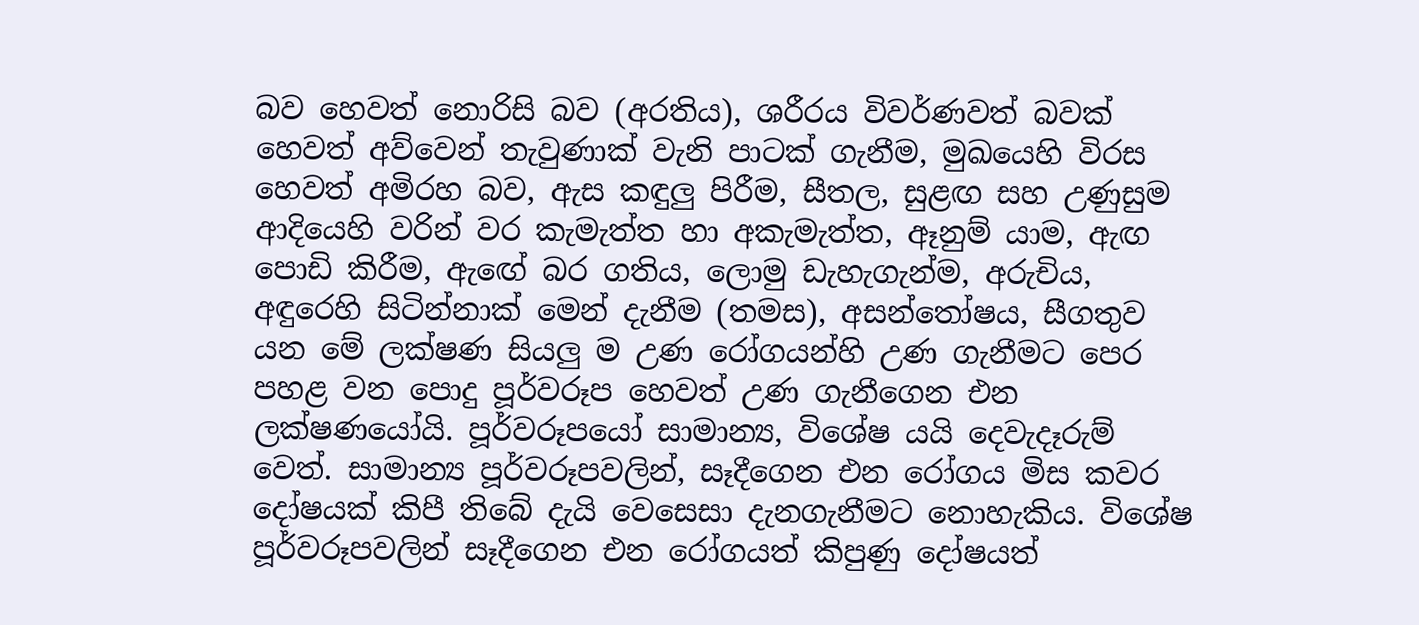බව හෙවත් නොරිසි බව (අරතිය), ශරීරය විවර්ණවත් බවක් හෙවත් අව්වෙන් තැවුණාක් වැනි පාටක් ගැනීම, මුඛයෙහි විරස හෙවත් අමිරහ බව, ඇස කඳුලු පිරීම, සීතල, සුළඟ සහ උණුසුම ආදියෙහි වරින් වර කැමැත්ත හා අකැමැත්ත, ඈනුම් යාම, ඇඟ පොඩි කිරීම, ඇඟේ බර ගතිය, ලොමු ඩැහැගැන්ම, අරුචිය, අඳුරෙහි සිටින්නාක් මෙන් දැනීම (තමස), අසන්තෝෂය, සීගතුව යන මේ ලක්ෂණ සියලු ම උණ රෝගයන්හි උණ ගැනීමට පෙර පහළ වන පොදු පූර්වරූප හෙවත් උණ ගැනීගෙන එන ලක්ෂණයෝයි. පූර්වරූපයෝ සාමාන්‍ය, විශේෂ යයි දෙවැදෑරුම් වෙත්. සාමාන්‍ය පූර්වරූපවලින්, සෑදීගෙන එන රෝගය මිස කවර දෝෂයක් කිපී තිබේ දැයි වෙසෙසා දැනගැනීමට නොහැකිය. විශේෂ පූර්වරූපවලින් සෑදීගෙන එන රෝගයත් කිපුණු දෝෂයත්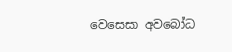වෙසෙසා අවබෝධ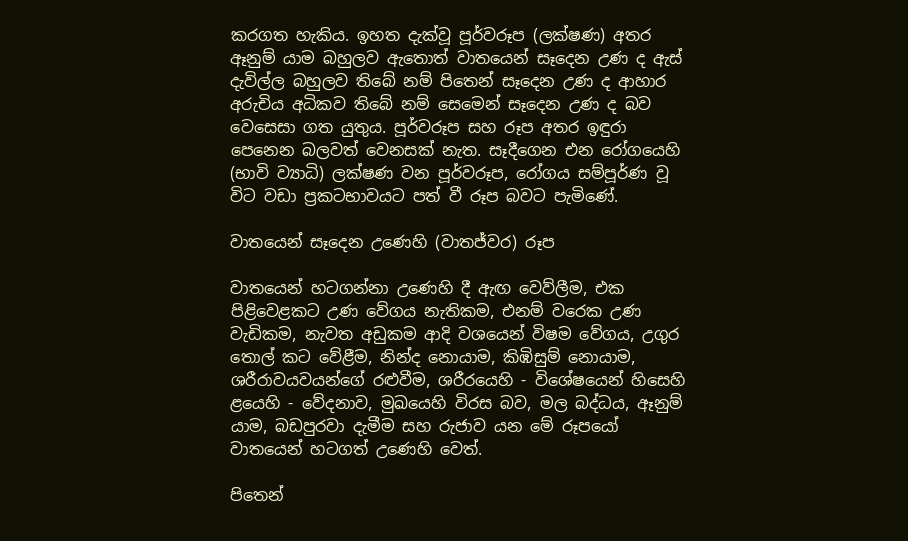කරගත හැකිය. ඉහත දැක්වූ පූර්වරූප (ලක්ෂණ) අතර ඈනුම් යාම බහුලව ඇතොත් වාතයෙන් සෑදෙන උණ ද ඇස් දැවිල්ල බහුලව තිබේ නම් පිතෙන් සෑදෙන උණ ද ආහාර අරුචිය අධිකව තිබේ නම් සෙමෙන් සෑදෙන උණ ද බව වෙසෙසා ගත යුතුය. පූර්වරූප සහ රූප අතර ඉඳුරා පෙනෙන බලවත් වෙනසක් නැත. සෑදීගෙන එන රෝගයෙහි (භාවි ව්‍යාධි) ලක්ෂණ වන පූර්වරූප, රෝගය සම්පූර්ණ වූ විට වඩා ප්‍රකටභාවයට පත් වී රූප බවට පැමිණේ.

වාතයෙන් සෑදෙන උණෙහි (වාතජ්වර) රූප

වාතයෙන් හටගන්නා උණෙහි දී ඇඟ වෙව්ලීම, එක පිළිවෙළකට උණ වේගය නැතිකම, එනම් වරෙක උණ වැඩිකම, නැවත අඩුකම ආදි වශයෙන් විෂම වේගය, උගුර තොල් කට වේළීම, නින්ද නොයාම, කිඹිසුම් නොයාම, ශරීරාවයවයන්ගේ රළුවීම, ශරීරයෙහි - විශේෂයෙන් හිසෙහි ළයෙහි - වේදනාව, මුඛයෙහි විරස බව, මල බද්ධය, ඈනුම් යාම, බඩපුරවා දැමීම සහ රුජාව යන මේ රූපයෝ වාතයෙන් හටගත් උණෙහි වෙත්.

පිතෙන්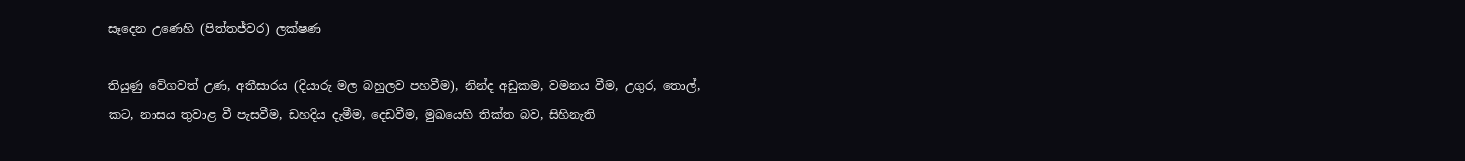සෑදෙන උණෙහි (පිත්තජ්වර) ලක්ෂණ

තියුණු වේගවත් උණ, අතීසාරය (දියාරු මල බහුලව පහවීම), නින්ද අඩුකම, වමනය වීම, උගුර, තොල්, කට, නාසය තුවාළ වී පැසවීම, ඩහදිය දැමීම, දෙඩවීම, මුඛයෙහි තික්ත බව, සිහිනැති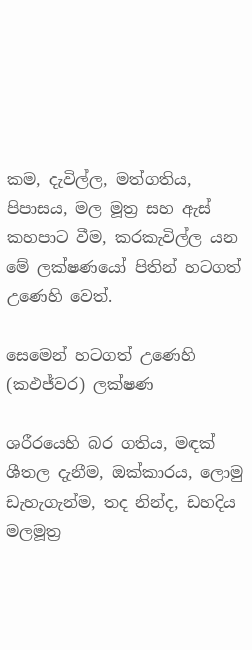කම, දැවිල්ල, මත්ගතිය, පිපාසය, මල මූත්‍ර සහ ඇස් කහපාට වීම, කරකැවිල්ල යන මේ ලක්ෂණයෝ පිතින් හටගත් උණෙහි වෙත්.

සෙමෙන් හටගත් උණෙහි (කඵජ්වර) ලක්ෂණ

ශරීරයෙහි බර ගතිය, මඳක් ශීතල දැනීම, ඔක්කාරය, ලොමු ඩැහැගැන්ම, තද නින්ද, ඩහදිය මලමූත්‍ර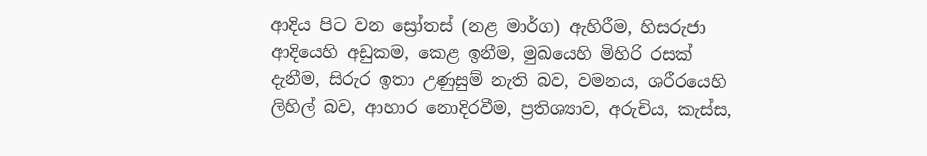ආදිය පිට වන ස්‍රෝතස් (නළ මාර්ග) ඇහිරීම, හිසරුජා ආදියෙහි අඩුකම, කෙළ ඉනීම, මුඛයෙහි මිහිරි රසක් දැනීම, සිරුර ඉතා උණුසුම් නැති බව, වමනය, ශරීරයෙහි ලිහිල් බව, ආහාර නොදිරවීම, ප්‍රතිශ්‍යාව, අරුචිය, කැස්ස,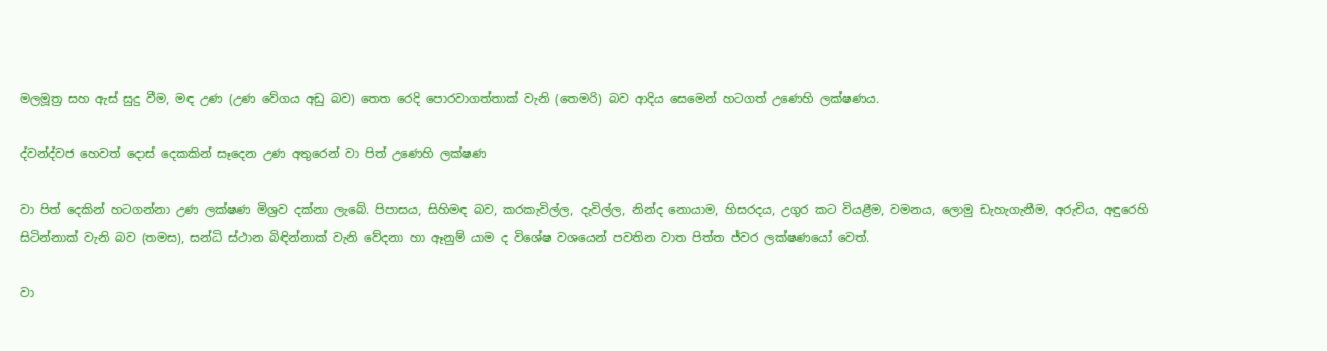මලමූත්‍ර සහ ඇස් සුදු වීම, මඳ උණ (උණ වේගය අඩු බව) තෙත රෙදි පොරවාගත්තාක් වැනි (තෙමරි) බව ආදිය සෙමෙන් හටගත් උණෙහි ලක්ෂණය.

ද්වන්ද්වජ හෙවත් දොස් දෙකකින් සෑදෙන උණ අතුරෙන් වා පිත් උණෙහි ලක්ෂණ

වා පිත් දෙකින් හටගන්නා උණ ලක්ෂණ මිශ්‍රව දක්නා ලැබේ. පිපාසය, සිහිමඳ බව, කරකැවිල්ල, දැවිල්ල, නින්ද නොයාම, හිසරදය, උගුර කට වියළීම, වමනය, ලොමු ඩැහැගැනීම, අරුචිය, අඳුරෙහි සිටින්නාක් වැනි බව (තමස), සන්ධි ස්ථාන බිඳින්නාක් වැනි වේදනා හා ඈනුම් යාම ද විශේෂ වශයෙන් පවතින වාත පිත්ත ජ්වර ලක්ෂණයෝ වෙත්.

වා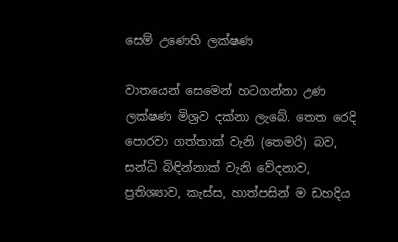සෙම් උණෙහි ලක්ෂණ

වාතයෙන් සෙමෙන් හටගන්නා උණ ලක්ෂණ මිශ්‍රව දක්නා ලැබේ. තෙත රෙදි පොරවා ගත්තාක් වැනි (තෙමරි) බව, සන්ධි බිඳින්නාක් වැනි වේදනාව, ප්‍රතිශ්‍යාව, කැස්ස, හාත්පසින් ම ඩහදිය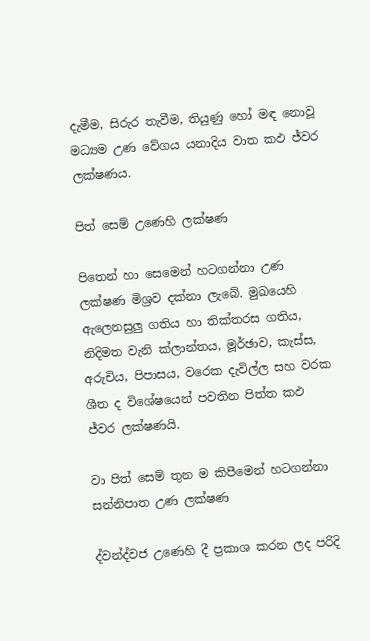දැමීම, සිරුර තැවීම, තියුණු හෝ මඳ නොවූ මධ්‍යම උණ වේගය යනාදිය වාත කඵ ජ්වර ලක්ෂණය.

පිත් සෙම් උණෙහි ලක්ෂණ

පිතෙන් හා සෙමෙන් හටගන්නා උණ ලක්ෂණ මිශ්‍රව දක්නා ලැබේ. මුඛයෙහි ඇලෙනසුලු ගතිය හා තික්තරස ගතිය, නිදිමත වැනි ක්ලාන්තය, මූර්ඡාව, කැස්ස, අරුචිය, පිපාසය, වරෙක දැවිල්ල සහ වරක ශීත ද විශේෂයෙන් පවතින පිත්ත කඵ ජ්වර ලක්ෂණයි.

වා පිත් සෙම් තුන ම කිපීමෙන් හටගන්නා සන්නිපාත උණ ලක්ෂණ

ද්වන්ද්වජ උණෙහි දී ප්‍රකාශ කරන ලද පරිදි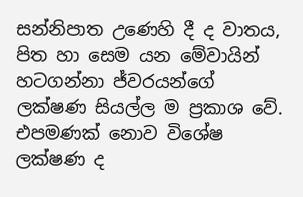සන්නිපාත උණෙහි දී ද වාතය, පිත හා සෙම යන මේවායින් හටගන්නා ජ්වරයන්ගේ ලක්ෂණ සියල්ල ම ප්‍රකාශ වේ. එපමණක් නොව විශේෂ ලක්ෂණ ද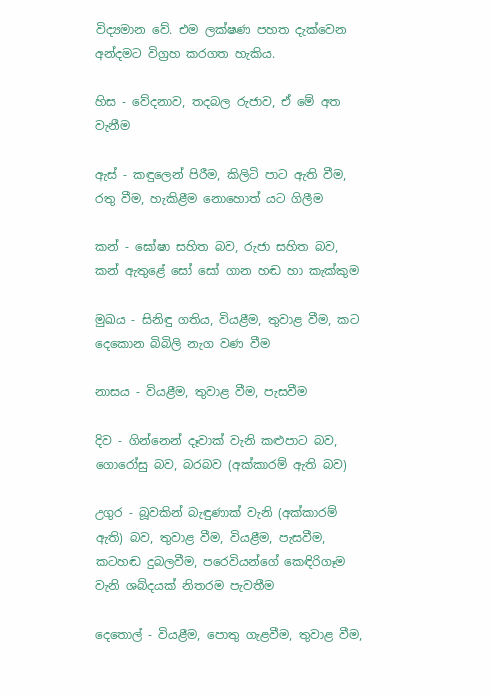විද්‍යමාන වේ. එම ලක්ෂණ පහත දැක්වෙන අන්දමට විග්‍රහ කරගත හැකිය.

හිස - වේදනාව, තදබල රුජාව, ඒ මේ අත වැනීම

ඇස් - කඳුලෙන් පිරීම, කිලිටි පාට ඇති වීම, රතු වීම, හැකිළීම නොහොත් යට ගිලීම

කන් - ඝෝෂා සහිත බව, රුජා සහිත බව, කන් ඇතුළේ සෝ සෝ ගාන හඬ හා කැක්කුම

මුඛය - සිනිඳු ගතිය, වියළීම, තුවාළ වීම, කට දෙකොන බිබිලි නැග වණ වීම

නාසය - වියළීම, තුවාළ වීම, පැසවීම

දිව - ගින්නෙන් දෑවාක් වැනි කළුපාට බව, ගොරෝසු බව, බරබව (අක්කාරම් ඇති බව)

උගුර - බූවකින් බැඳුණාක් වැනි (අක්කාරම් ඇති) බව, තුවාළ වීම, වියළීම, පැසවීම, කටහඬ දුබලවීම, පරෙවියන්ගේ කෙඳිරිගෑම වැනි ශබ්දයක් නිතරම පැවතීම

දෙතොල් - වියළීම, පොතු ගැළවීම, තුවාළ වීම,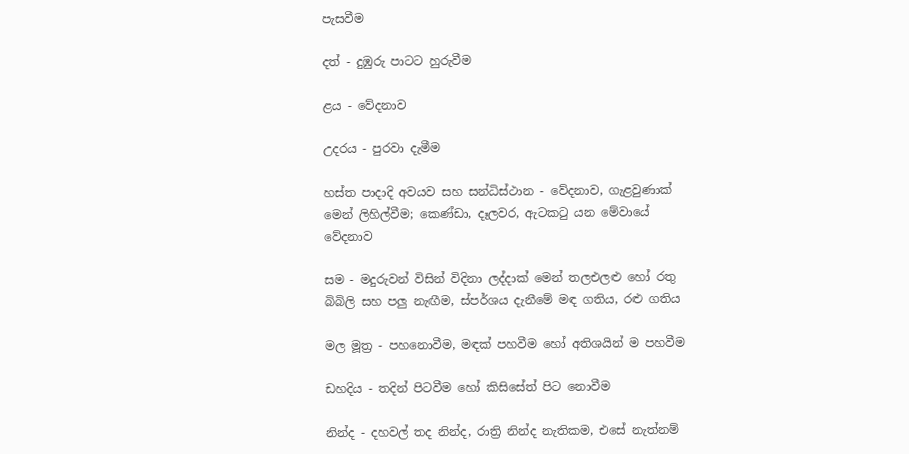පැසවීම

දත් - දුඹුරු පාටට හුරුවීම

ළය - වේදනාව

උදරය - පුරවා දැමීම

හස්ත පාදාදි අවයව සහ සන්ධිස්ථාන - වේදනාව, ගැළවුණාක් මෙන් ලිහිල්වීම; කෙණ්ඩා, දෑලවර, ඇටකටු යන මේවායේ වේදනාව

සම - මදුරුවන් විසින් විදිනා ලද්දාක් මෙන් තලඑලළු හෝ රතු බිබිලි සහ පලු නැඟීම, ස්පර්ශය දැනීමේ මඳ ගතිය, රළු ගතිය

මල මූත්‍ර - පහනොවීම, මඳක් පහවීම හෝ අතිශයින් ම පහවීම

ඩහදිය - තදින් පිටවීම හෝ කිසිසේත් පිට නොවීම

නින්ද - දහවල් තද නින්ද, රාත්‍රි නින්ද නැතිකම, එසේ නැත්නම්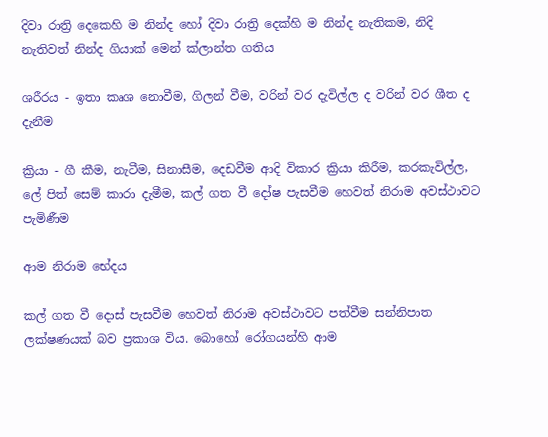දිවා රාත්‍රි දෙකෙහි ම නින්ද හෝ දිවා රාත්‍රි දෙක්හි ම නින්ද නැතිකම, නිදි නැතිවත් නින්ද ගියාක් මෙන් ක්ලාන්ත ගතිය

ශරීරය - ඉතා කෘශ නොවීම, ගිලන් වීම, වරින් වර දැවිල්ල ද වරින් වර ශීත ද දැනීම

ක්‍රියා - ගී කීම, නැටීම, සිනාසීම, දෙඩවීම ආදි විකාර ක්‍රියා කිරීම, කරකැවිල්ල, ලේ පිත් සෙම් කාරා දැමීම, කල් ගත වී දෝෂ පැසවීම හෙවත් නිරාම අවස්ථාවට පැමිණීම

ආම නිරාම භේදය

කල් ගත වී දොස් පැසවීම හෙවත් නිරාම අවස්ථාවට පත්වීම සන්නිපාත ලක්ෂණයක් බව ප්‍රකාශ විය. බොහෝ රෝගයන්හි ආම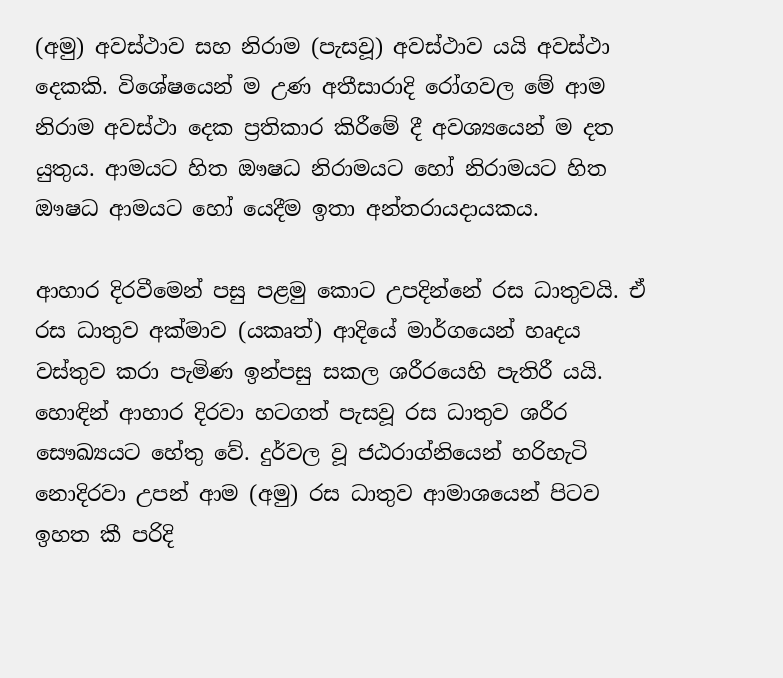(අමු) අවස්ථාව සහ නිරාම (පැසවූ) අවස්ථාව යයි අවස්ථා දෙකකි. විශේෂයෙන් ම උණ අතීසාරාදි රෝගවල මේ ආම නිරාම අවස්ථා දෙක ප්‍රතිකාර කිරීමේ දී අවශ්‍යයෙන් ම දත යුතුය. ආමයට හිත ඖෂධ නිරාමයට හෝ නිරාමයට හිත ඖෂධ ආමයට හෝ යෙදීම ඉතා අන්තරායදායකය.

ආහාර දිරවීමෙන් පසු පළමු කොට උපදින්නේ රස ධාතුවයි. ඒ රස ධාතුව අක්මාව (යකෘත්) ආදියේ මාර්ගයෙන් හෘදය වස්තුව කරා පැමිණ ඉන්පසු සකල ශරීරයෙහි පැතිරී යයි. හොඳින් ආහාර දිරවා හටගත් පැසවූ රස ධාතුව ශරීර සෞඛ්‍යයට හේතු වේ. දුර්වල වූ ජඨරාග්නියෙන් හරිහැටි නොදිරවා උපන් ආම (අමු) රස ධාතුව ආමාශයෙන් පිටව ඉහත කී පරිදි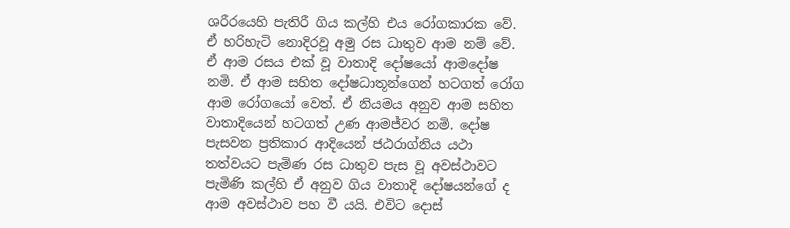ශරීරයෙහි පැතිරී ගිය කල්හි එය රෝගකාරක වේ. ඒ හරිහැටි නොදිරවූ අමු රස ධාතුව ආම නම් වේ. ඒ ආම රසය එක් වූ වාතාදි දෝෂයෝ ආමදෝෂ නමි. ඒ ආම සහිත දෝෂධාතූන්ගෙන් හටගත් රෝග ආම රෝගයෝ වෙත්. ඒ නියමය අනුව ආම සහිත වාතාදියෙන් හටගත් උණ ආමජ්වර නමි. දෝෂ පැසවන ප්‍රතිකාර ආදියෙන් ජඨරාග්නිය යථා තත්වයට පැමිණ රස ධාතුව පැස වූ අවස්ථාවට පැමිණි කල්හි ඒ අනුව ගිය වාතාදි දෝෂයන්ගේ ද ආම අවස්ථාව පහ වී යයි. එවිට දොස්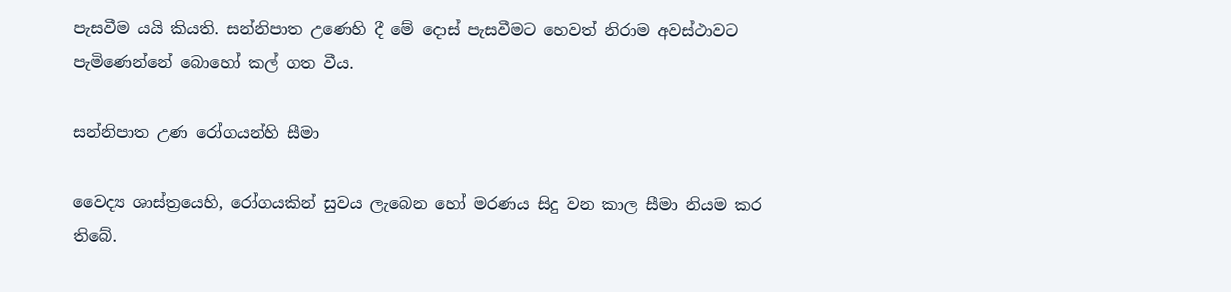පැසවීම යයි කියති. සන්නිපාත උණෙහි දී මේ දොස් පැසවීමට හෙවත් නිරාම අවස්ථාවට පැමිණෙන්නේ බොහෝ කල් ගත වීය.

සන්නිපාත උණ රෝගයන්හි සීමා

වෛද්‍ය ශාස්ත්‍රයෙහි, රෝගයකින් සුවය ලැබෙන හෝ මරණය සිදු වන කාල සීමා නියම කර තිබේ.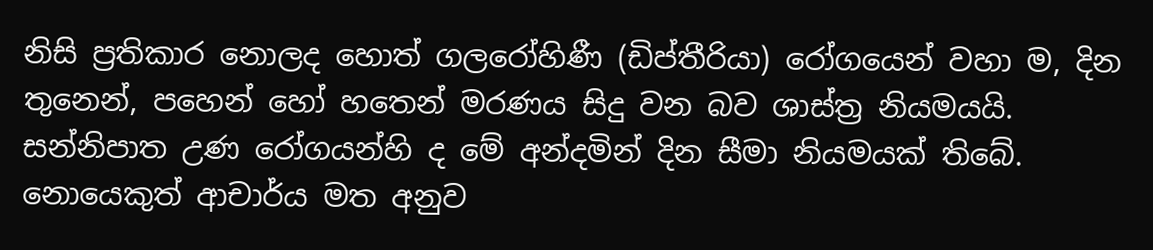නිසි ප්‍රතිකාර නොලද හොත් ගලරෝහිණී (ඩිප්තීරියා) රෝගයෙන් වහා ම, දින තුනෙන්, පහෙන් හෝ හතෙන් මරණය සිදු වන බව ශාස්ත්‍ර නියමයයි. සන්නිපාත උණ රෝගයන්හි ද මේ අන්දමින් දින සීමා නියමයක් තිබේ. නොයෙකුත් ආචාර්ය මත අනුව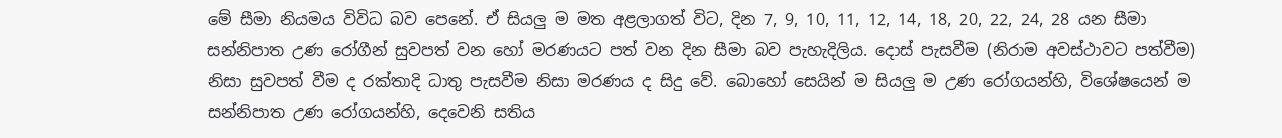මේ සීමා නියමය විවිධ බව පෙනේ. ඒ සියලු ම මත අළලාගත් විට, දින 7, 9, 10, 11, 12, 14, 18, 20, 22, 24, 28 යන සීමා සන්නිපාත උණ රෝගීන් සුවපත් වන හෝ මරණයට පත් වන දින සීමා බව පැහැදිලිය. දොස් පැසවීම (නිරාම අවස්ථාවට පත්වීම) නිසා සුවපත් වීම ද රක්තාදි ධාතු පැසවීම නිසා මරණය ද සිදු වේ. බොහෝ සෙයින් ම සියලු ම උණ රෝගයන්හි, විශේෂයෙන් ම සන්නිපාත උණ රෝගයන්හි, දෙවෙනි සතිය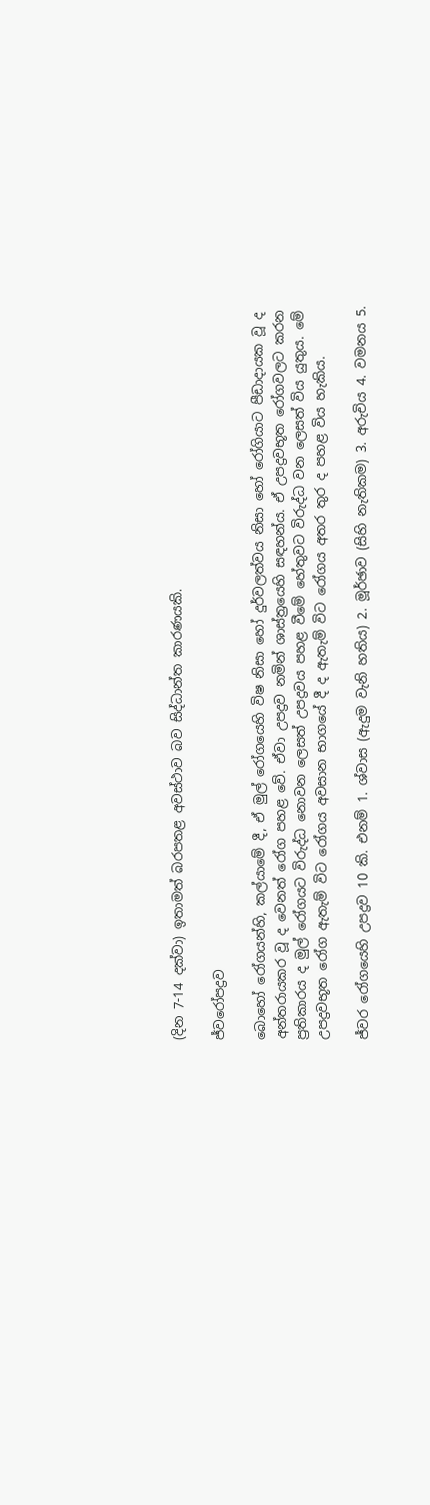(දින 7-14 දක්වා) ඉතාමත් බරපතළ අවස්ථාව බව සිද්ධාන්ත කාරණයකි.

ජ්වරෝපද්‍රව

බොහෝ රෝගයන්හි, කල්යාමේ දී, ඒ මුල් රෝගයෙහි විෂ නිසා හෝ දුර්වලත්වය නිසා හෝ රෝගියාට පීඩාදායක වූ ද අන්තරායකර වූ ද වෙනත් රෝග පහළ වේ. ඒවා උපද්‍රව නමින් ශාස්ත්‍රයෙහි සඳහන්ය. ඒ උපද්‍රවභූත රෝගවලට කරන ප්‍රතිකාරය ද මුල් රෝගයට විරුද්ධ නොවන ලෙසත් උපද්‍රවය පහළ වීමේ හේතුවට විරුද්ධ වන ලෙසත් විය යුතුය. මේ උපද්‍රවභූත රෝග ඇතැම් විට රෝගය අවසාන භාගයේ දී ද ඇතැම් විට රෝගය අතර තුර ද පහළ විය හැකිය.

ජ්වර රෝගයෙහි උපද්‍රව 10 කි. එනම් 1. ශ්වාස (ඇදුම වැනි හතිය) 2. මූර්ඡාව (සිහි නැතිකම) 3. අරුචිය 4. වමනය 5.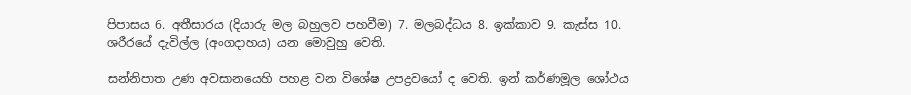පිපාසය 6. අතීසාරය (දියාරු මල බහුලව පහවීම) 7. මලබද්ධය 8. ඉක්කාව 9. කැස්ස 10. ශරීරයේ දැවිල්ල (අංගදාහය) යන මොවුහු වෙති.

සන්නිපාත උණ අවසානයෙහි පහළ වන විශේෂ උපද්‍රවයෝ ද වෙති. ඉන් කර්ණමූල ශෝථය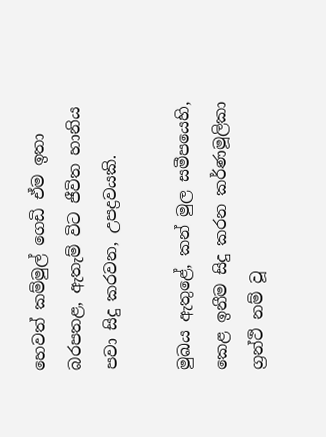හෙවත් කම්මුල් ගෙඩි ඒම ඉතා බරපතළ, ඇතැම් විට ජීවිත හානිය පවා සිදු කරවන, උපද්‍රවයකි.

මුඛය ඇතුළේ, කන් මුල සමීපයෙහි, කෙළ ඉනීම සිදු කරන කර්ණමූලිකා ග්‍රන්ථි නම් වූ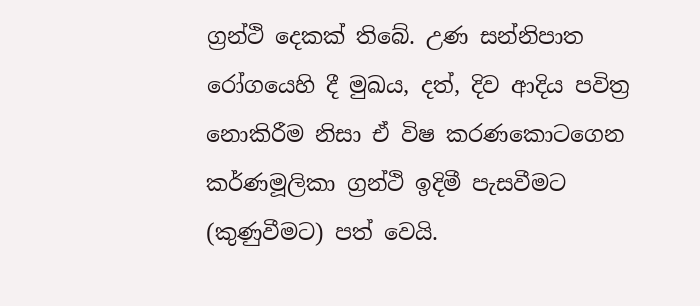ග්‍රන්ථි දෙකක් තිබේ. උණ සන්නිපාත රෝගයෙහි දී මුඛය, දත්, දිව ආදිය පවිත්‍ර නොකිරීම නිසා ඒ විෂ කරණකොටගෙන කර්ණමූලිකා ග්‍රන්ථි ඉදිමී පැසවීමට (කුණුවීමට) පත් වෙයි.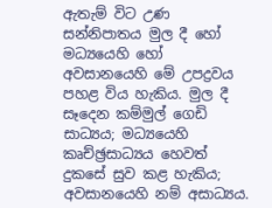ඇතැම් විට උණ සන්නිපාතය මුල දී හෝ මධ්‍යයෙහි හෝ අවසානයෙහි මේ උපද්‍රවය පහළ විය හැකිය. මුල දී සෑදෙන කම්මුල් ගෙඩි සාධ්‍යය; මධ්‍යයෙහි කෘච්ඡ්‍රසාධ්‍යය හෙවත් දුකසේ සුව කළ හැකිය; අවසානයෙහි නම් අසාධ්‍යය.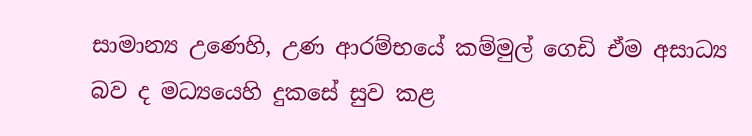සාමාන්‍ය උණෙහි, උණ ආරම්භයේ කම්මුල් ගෙඩි ඒම අසාධ්‍ය බව ද මධ්‍යයෙහි දුකසේ සුව කළ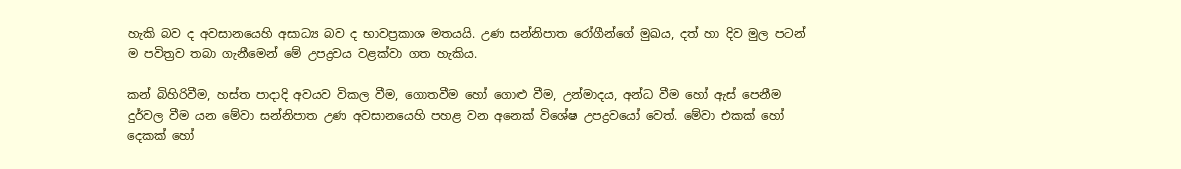හැකි බව ද අවසානයෙහි අසාධ්‍ය බව ද භාවප්‍රකාශ මතයයි. උණ සන්නිපාත රෝගීන්ගේ මුඛය, දත් හා දිව මුල පටන් ම පවිත්‍රව තබා ගැනීමෙන් මේ උපද්‍රවය වළක්වා ගත හැකිය.

කන් බිහිරිවීම, හස්ත පාදාදි අවයව විකල වීම, ගොතවීම හෝ ගොළු වීම, උන්මාදය, අන්ධ වීම හෝ ඇස් පෙනීම දුර්වල වීම යන මේවා සන්නිපාත උණ අවසානයෙහි පහළ වන අනෙක් විශේෂ උපද්‍රවයෝ වෙත්. මේවා එකක් හෝ දෙකක් හෝ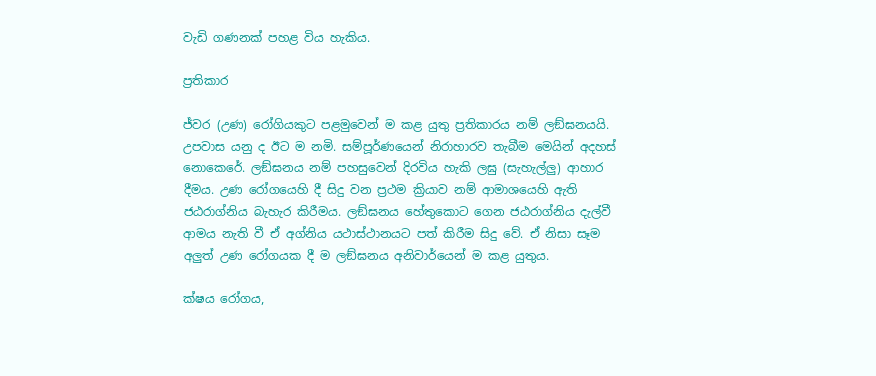වැඩි ගණනක් පහළ විය හැකිය.

ප්‍රතිකාර

ජ්වර (උණ) රෝගියකුට පළමුවෙන් ම කළ යුතු ප්‍රතිකාරය නම් ලඞ්ඝනයයි. උපවාස යනු ද ඊට ම නමි. සම්පූර්ණයෙන් නිරාහාරව තැබීම මෙයින් අදහස් නොකෙරේ. ලඞ්ඝනය නම් පහසුවෙන් දිරවිය හැකි ලඝු (සැහැල්ලු) ආහාර දීමය. උණ රෝගයෙහි දී සිදු වන ප්‍රථම ක්‍රියාව නම් ආමාශයෙහි ඇති ජඨරාග්නිය බැහැර කිරීමය. ලඞ්ඝනය හේතුකොට ගෙන ජඨරාග්නිය දැල්වී ආමය නැති වී ඒ අග්නිය යථාස්ථානයට පත් කිරීම සිදු වේ. ඒ නිසා සෑම අලුත් උණ රෝගයක දී ම ලඞ්ඝනය අනිවාර්යෙන් ම කළ යුතුය.

ක්ෂය රෝගය,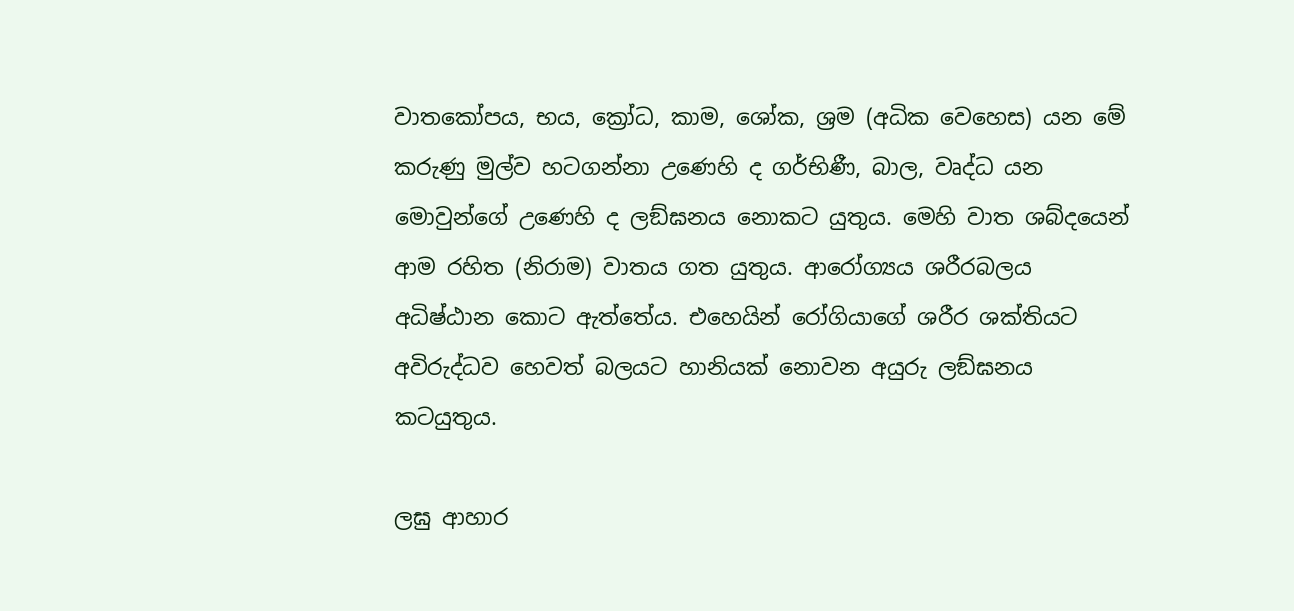වාතකෝපය, භය, ක්‍රෝධ, කාම, ශෝක, ශ්‍රම (අධික වෙහෙස) යන මේ කරුණු මුල්ව හටගන්නා උණෙහි ද ගර්භිණී, බාල, වෘද්ධ යන මොවුන්ගේ උණෙහි ද ලඞ්ඝනය නොකට යුතුය. මෙහි වාත ශබ්දයෙන් ආම රහිත (නිරාම) වාතය ගත යුතුය. ආරෝග්‍යය ශරීරබලය අධිෂ්ඨාන කොට ඇත්තේය. එහෙයින් රෝගියාගේ ශරීර ශක්තියට අවිරුද්ධව හෙවත් බලයට හානියක් නොවන අයුරු ලඞ්ඝනය කටයුතුය.

ලඝු ආහාර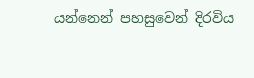යන්නෙන් පහසුවෙන් දිරවිය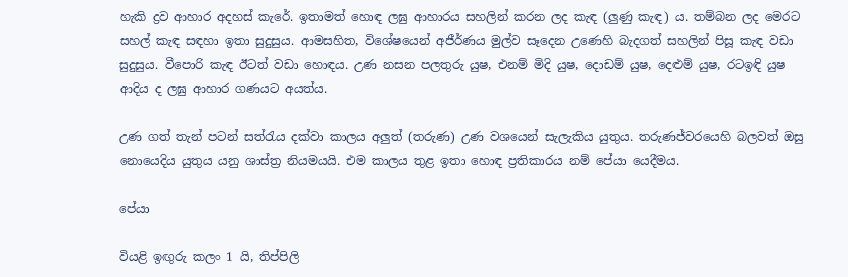හැකි ද්‍රව ආහාර අදහස් කැරේ. ඉතාමත් හොඳ ලඝු ආහාරය සහලින් කරන ලද කැඳ (ලුණු කැඳ) ය. තම්බන ලද මෙරට සහල් කැඳ සඳහා ඉතා සුදුසුය. ආමසහිත, විශේෂයෙන් අජීර්ණය මුල්ව සෑදෙන උණෙහි බැදගත් සහලින් පිසූ කැඳ වඩා සුදුසුය. වීපොරි කැඳ ඊටත් වඩා හොඳය. උණ නසන පලතුරු යුෂ, එනම් මිදි යුෂ, දොඩම් යුෂ, දෙළුම් යුෂ, රටඉඳි යුෂ ආදිය ද ලඝු ආහාර ගණයට අයත්ය.

උණ ගත් තැන් පටන් සත්රැය දක්වා කාලය අලුත් (තරුණ) උණ වශයෙන් සැලැකිය යුතුය. තරුණජ්වරයෙහි බලවත් ඔසු නොයෙදිය යුතුය යනු ශාස්ත්‍ර නියමයයි. එම කාලය තුළ ඉතා හොඳ ප්‍රතිකාරය නම් පේයා යෙදීමය.

පේයා

වියළි ඉඟුරු කලං 1 යි, තිප්පිලි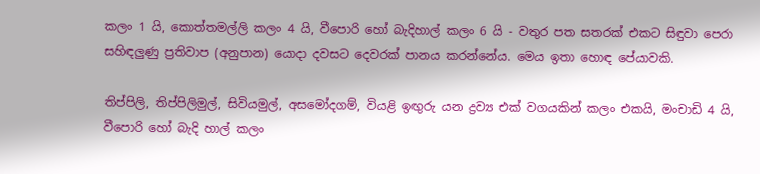කලං 1 යි, කොත්තමල්ලි කලං 4 යි, වීපොරි හෝ බැදිහාල් කලං 6 යි - වතුර පත සතරක් එකට සිඳුවා පෙරා සහිඳලුණු ප්‍රතිවාප (අනුපාන) යොදා දවසට දෙවරක් පානය කරන්නේය. මෙය ඉතා හොඳ පේයාවකි.

තිප්පිලි, තිප්පිලිමුල්, සිවියමුල්, අසමෝදගම්, වියළි ඉඟුරු යන ද්‍රව්‍ය එක් වගයකින් කලං එකයි, මංචාඩි 4 යි, වීපොරි හෝ බැදි හාල් කලං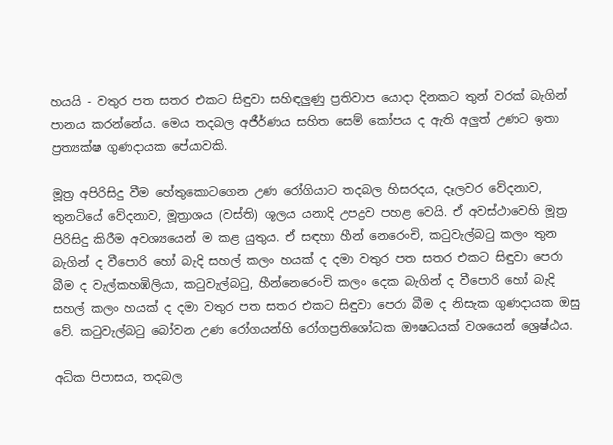හයයි - වතුර පත සතර එකට සිඳුවා සහිඳලුණු ප්‍රතිවාප යොදා දිනකට තුන් වරක් බැගින් පානය කරන්නේය. මෙය තදබල අජීර්ණය සහිත සෙම් කෝපය ද ඇති අලුත් උණට ඉතා ප්‍රත්‍යක්ෂ ගුණදායක පේයාවකි.

මූත්‍ර අපිරිසිදු වීම හේතුකොටගෙන උණ රෝගියාට තදබල හිසරදය, දෑලවර වේදනාව, තුනටියේ වේදනාව, මූත්‍රාශය (වස්ති) ශූලය යනාදි උපද්‍රව පහළ වෙයි. ඒ අවස්ථාවෙහි මූත්‍ර පිරිසිදු කිරීම අවශ්‍යයෙන් ම කළ යුතුය. ඒ සඳහා හීන් නෙරෙංචි, කටුවැල්බටු කලං තුන බැගින් ද වීපොරි හෝ බැදි සහල් කලං හයක් ද දමා වතුර පත සතර එකට සිඳුවා පෙරා බීම ද වැල්කහඹිලියා, කටුවැල්බටු, හීන්නෙරෙංචි කලං දෙක බැගින් ද වීපොරි හෝ බැදි සහල් කලං හයක් ද දමා වතුර පත සතර එකට සිඳුවා පෙරා බීම ද නිසැක ගුණදායක ඔසු වේ. කටුවැල්බටු බෝවන උණ රෝගයන්හි රෝගප්‍රතිශෝධක ඖෂධයක් වශයෙන් ශ්‍රෙෂ්ඨය.

අධික පිපාසය, තදබල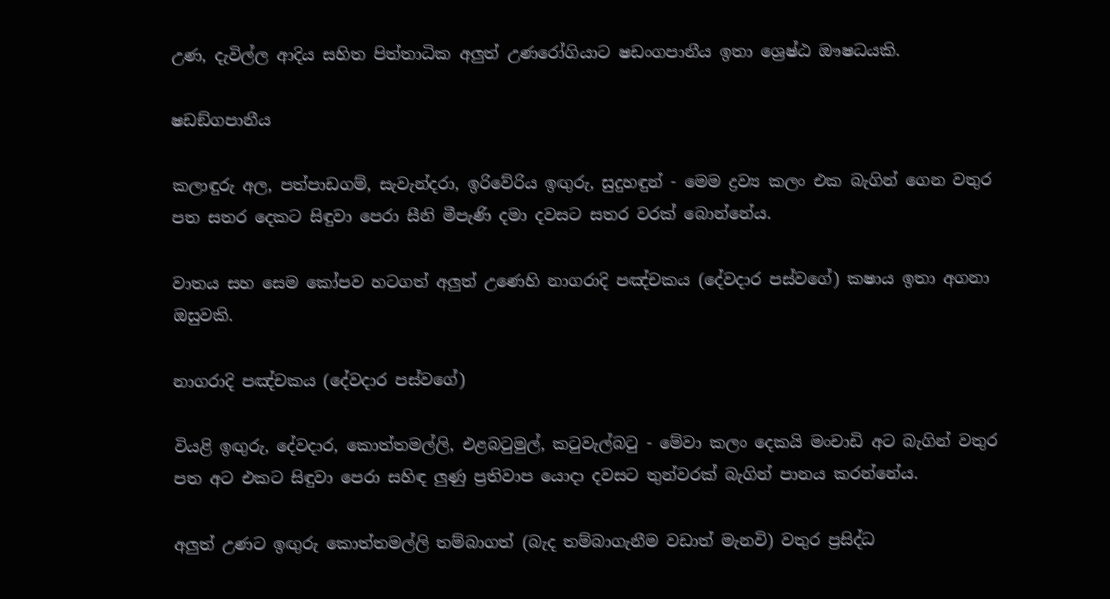උණ, දැවිල්ල ආදිය සහිත පිත්තාධික අලුත් උණරෝගියාට ෂඩංගපානීය ඉතා ශ්‍රෙෂ්ඨ ඖෂධයකි.

ෂඩඞ්ගපානීය

කලාඳුරු අල, පත්පාඩගම්, සැවැන්දරා, ඉරිවේරිය ඉඟුරු, සුදුහඳුන් - මෙම ද්‍රව්‍ය කලං එක බැගින් ගෙන වතුර පත සතර දෙකට සිඳුවා පෙරා සීනි මීපැණි දමා දවසට සතර වරක් බොන්නේය.

වාතය සහ සෙම කෝපව හටගත් අලුත් උණෙහි නාගරාදි පඤ්චකය (දේවදාර පස්වගේ) කෂාය ඉතා අගනා ඔසුවකි.

නාගරාදි පඤ්චකය (දේවදාර පස්වගේ)

වියළි ඉඟුරු, දේවදාර, කොත්තමල්ලි, එළබටුමුල්, කටුවැල්බටු - මේවා කලං දෙකයි මංචාඩි අට බැගින් වතුර පත අට එකට සිඳුවා පෙරා සහිඳ ලුණු ප්‍රතිවාප යොදා දවසට තුන්වරක් බැගින් පානය කරන්නේය.

අලුත් උණට ඉඟුරු කොත්තමල්ලි තම්බාගත් (බැද තම්බාගැනීම වඩාත් මැනවි) වතුර ප්‍රසිද්ධ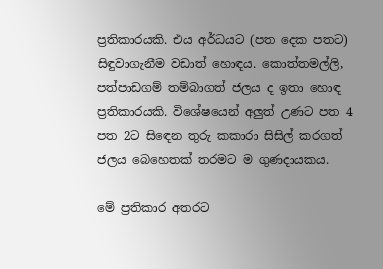ප්‍රතිකාරයකි. එය අර්ධයට (පත දෙක පතට) සිඳුවාගැනීම වඩාත් හොඳය. කොත්තමල්ලි, පත්පාඩගම් තම්බාගත් ජලය ද ඉතා හොඳ ප්‍රතිකාරයකි. විශේෂයෙන් අලුත් උණට පත 4 පත 2ට සිඳෙන තුරු කකාරා සිසිල් කරගත් ජලය බෙහෙතක් තරමට ම ගුණදායකය.

මේ ප්‍රතිකාර අතරට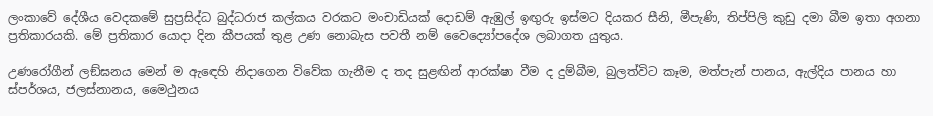ලංකාවේ දේශීය වෙදකමේ සුප්‍රසිද්ධ බුද්ධරාජ කල්කය වරකට මංචාඩියක් දොඩම් ඇඹුල් ඉඟුරු ඉස්මට දියකර සීනි, මීපැණි, තිප්පිලි කුඩු දමා බීම ඉතා අගනා ප්‍රතිකාරයකි. මේ ප්‍රතිකාර යොදා දින කීපයක් තුළ උණ නොබැස පවතී නම් වෛද්‍යෝපදේශ ලබාගත යුතුය.

උණරෝගීන් ලඞ්ඝනය මෙන් ම ඇඳෙහි නිදාගෙන විවේක ගැනීම ද තද සුළඟින් ආරක්ෂා වීම ද දුම්බීම, බුලත්විට කෑම, මත්පැන් පානය, ඇල්දිය පානය හා ස්පර්ශය, ජලස්නානය, මෛථුනය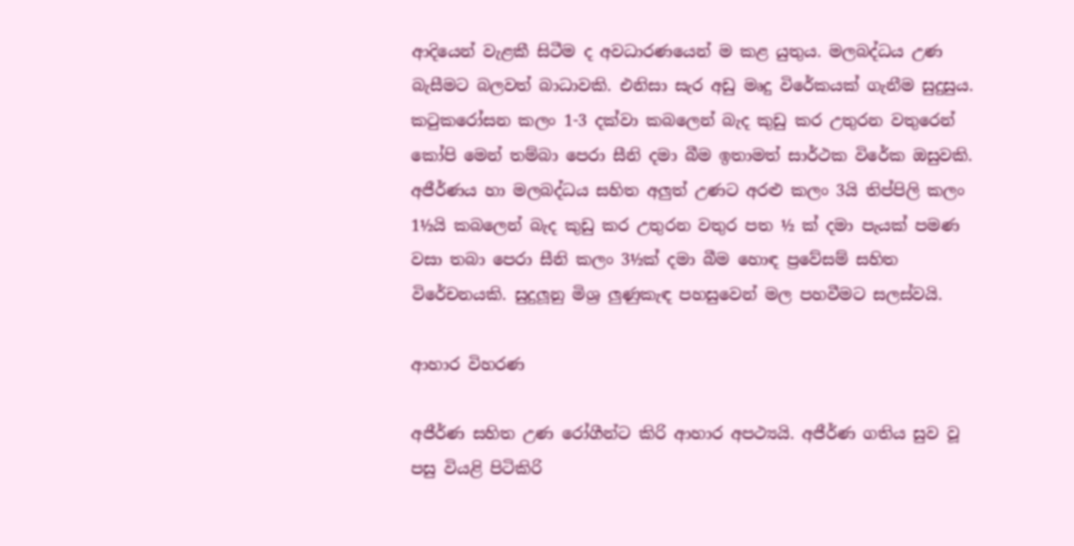ආදියෙන් වැළකී සිටීම ද අවධාරණයෙන් ම කළ යුතුය. මලබද්ධය උණ බැසීමට බලවත් බාධාවකි. එනිසා සැර අඩු මෘදු විරේකයක් ගැනීම සුදුසුය. කටුකරෝසන කලං 1-3 දක්වා කබලෙන් බැද කුඩු කර උතුරන වතුරෙන් කෝපි මෙන් තම්බා පෙරා සීනි දමා බීම ඉතාමත් සාර්ථක විරේක ඔසුවකි. අජීර්ණය හා මලබද්ධය සහිත අලුත් උණට අරළු කලං 3යි තිප්පිලි කලං 1½යි කබලෙන් බැද කුඩු කර උතුරන වතුර පත ½ ක් දමා පැයක් පමණ වසා තබා පෙරා සීනි කලං 3½ක් දමා බීම හොඳ ප්‍රවේසම් සහිත විරේචනයකි. සුදුලූනු මිශ්‍ර ලුණුකැඳ පහසුවෙන් මල පහවීමට සලස්වයි.

ආහාර විහරණ

අජීර්ණ සහිත උණ රෝගීන්ට කිරි ආහාර අපථ්‍යයි. අජීර්ණ ගතිය සුව වූ පසු වියළි පිටිකිරි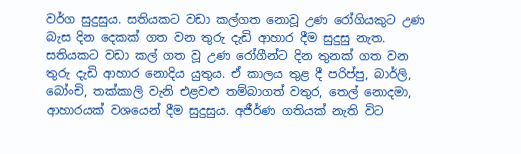වර්ග සුදුසුය. සතියකට වඩා කල්ගත නොවූ උණ රෝගියකුට උණ බැස දින දෙකක් ගත වන තුරු දැඩි ආහාර දීම සුදුසු නැත. සතියකට වඩා කල් ගත වූ උණ රෝගීන්ට දින තුනක් ගත වන තුරු දැඩි ආහාර නොදිය යුතුය. ඒ කාලය තුළ දී පරිප්පු, බාර්ලි, බෝංචි, තක්කාලි වැනි එළවළු තම්බාගත් වතුර, තෙල් නොදමා, ආහාරයක් වශයෙන් දීම සුදුසුය. අජීර්ණ ගතියක් නැති විට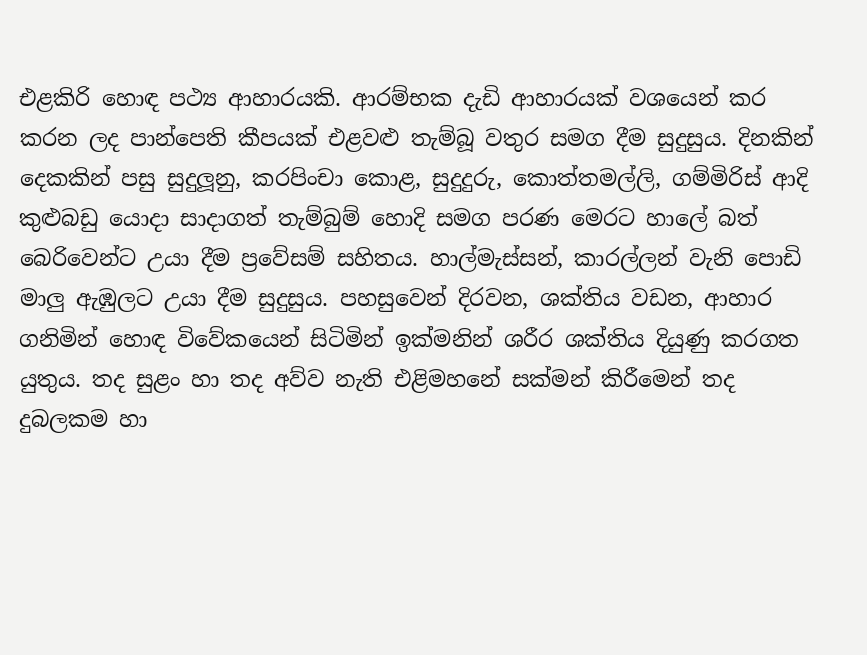එළකිරි හොඳ පථ්‍ය ආහාරයකි. ආරම්භක දැඩි ආහාරයක් වශයෙන් කර කරන ලද පාන්පෙති කීපයක් එළවළු තැම්බූ වතුර සමග දීම සුදුසුය. දිනකින් දෙකකින් පසු සුදුලූනු, කරපිංචා කොළ, සුදුදුරු, කොත්තමල්ලි, ගම්මිරිස් ආදි කුළුබඩු යොදා සාදාගත් තැම්බුම් හොදි සමග පරණ මෙරට හාලේ බත් බෙරිවෙන්ට උයා දීම ප්‍රවේසම් සහිතය. හාල්මැස්සන්, කාරල්ලන් වැනි පොඩි මාලු ඇඹුලට උයා දීම සුදුසුය. පහසුවෙන් දිරවන, ශක්තිය වඩන, ආහාර ගනිමින් හොඳ විවේකයෙන් සිටිමින් ඉක්මනින් ශරීර ශක්තිය දියුණු කරගත යුතුය. තද සුළං හා තද අව්ව නැති එළිමහනේ සක්මන් කිරීමෙන් තද දුබලකම හා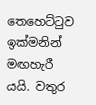තෙහෙට්ටුව ඉක්මනින් මඟහැරී යයි. වතුර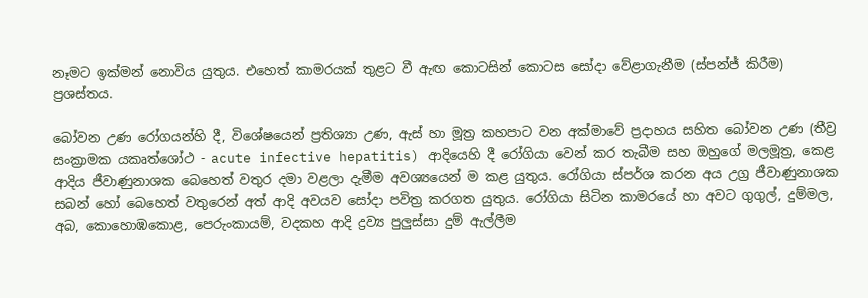නෑමට ඉක්මන් නොවිය යුතුය. එහෙත් කාමරයක් තුළට වී ඇඟ කොටසින් කොටස සෝදා වේළාගැනීම (ස්පන්ජ් කිරීම) ප්‍රශස්තය.

බෝවන උණ රෝගයන්හි දී, විශේෂයෙන් ප්‍රතිශ්‍යා උණ, ඇස් හා මූත්‍ර කහපාට වන අක්මාවේ ප්‍රදාහය සහිත බෝවන උණ (තීව්‍ර සංක්‍රාමක යකෘත්ශෝථ - acute infective hepatitis) ආදියෙහි දී රෝගියා වෙන් කර තැබීම සහ ඔහුගේ මලමූත්‍ර, කෙළ ආදිය ජීවාණුනාශක බෙහෙත් වතුර දමා වළලා දැමීම අවශ්‍යයෙන් ම කළ යුතුය. රෝගියා ස්පර්ශ කරන අය උග්‍ර ජීවාණුනාශක සබන් හෝ බෙහෙත් වතුරෙන් අත් ආදි අවයව සෝදා පවිත්‍ර කරගත යුතුය. රෝගියා සිටින කාමරයේ හා අවට ගුගුල්, දුම්මල, අබ, කොහොඹකොළ, පෙරුංකායම්, වදකහ ආදි ද්‍රව්‍ය පුලුස්සා දුම් ඇල්ලීම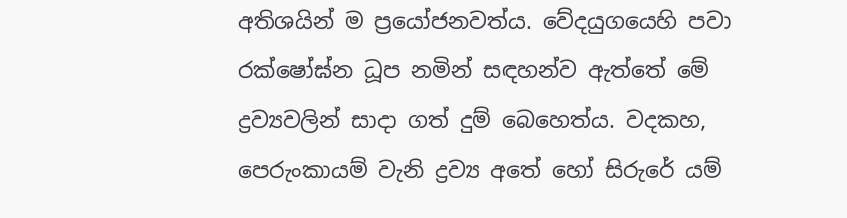අතිශයින් ම ප්‍රයෝජනවත්ය. වේදයුගයෙහි පවා රක්ෂෝඝ්න ධූප නමින් සඳහන්ව ඇත්තේ මේ ද්‍රව්‍යවලින් සාදා ගත් දුම් බෙහෙත්ය. වදකහ, පෙරුංකායම් වැනි ද්‍රව්‍ය අතේ හෝ සිරුරේ යම්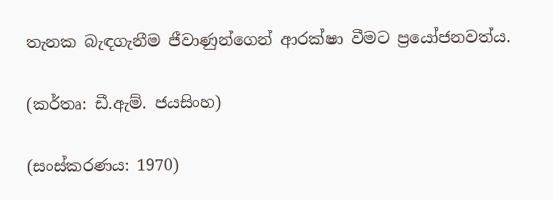තැනක බැඳගැනීම ජීවාණුන්ගෙන් ආරක්ෂා වීමට ප්‍රයෝජනවත්ය.

(කර්තෘ: ඩී.ඇම්. ජයසිංහ)

(සංස්කරණය: 1970)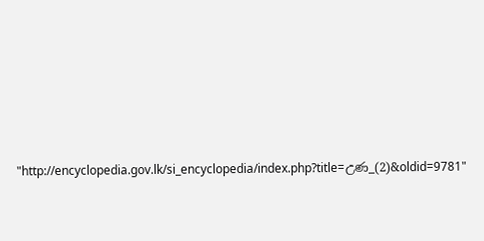"http://encyclopedia.gov.lk/si_encyclopedia/index.php?title=උණ_(2)&oldid=9781"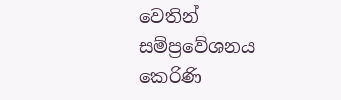වෙතින් සම්ප්‍රවේශනය කෙරිණි